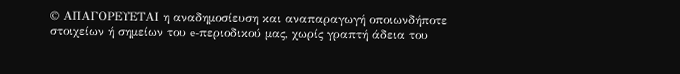© ΑΠΑΓΟΡΕΥΕΤΑΙ η αναδημοσίευση και αναπαραγωγή οποιωνδήποτε στοιχείων ή σημείων του e-περιοδικού μας, χωρίς γραπτή άδεια του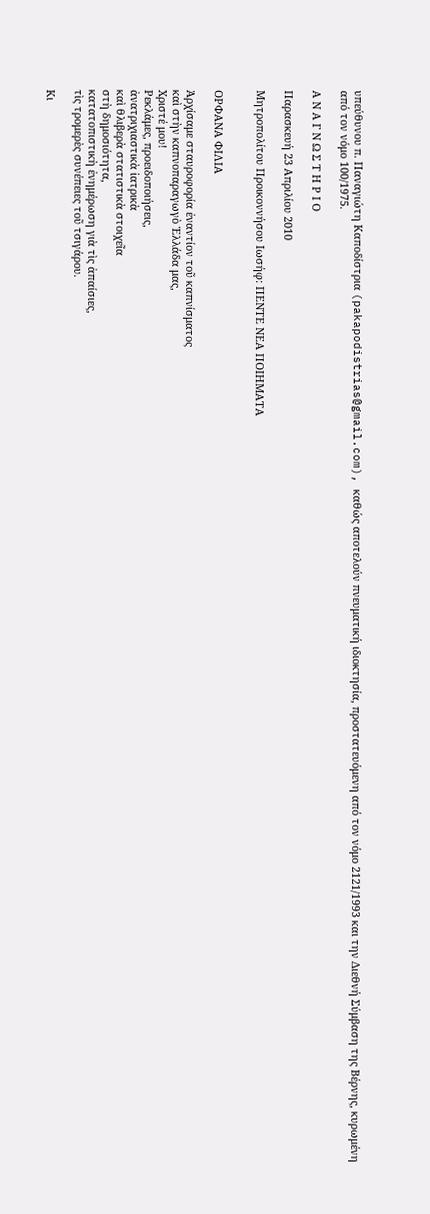υπεύθυνου π. Παναγιώτη Καποδίστρια (pakapodistrias@gmail.com), καθώς αποτελούν πνευματική ιδιοκτησία, προστατευόμενη από τον νόμο 2121/1993 και την Διεθνή Σύμβαση της Βέρνης, κυρωμένη από τον νόμο 100/1975.

Α Ν Α Γ Ν Ω Σ Τ Η Ρ Ι Ο

Παρασκευή 23 Απριλίου 2010

Μητροπολίτου Προικοννήσου Ιωσήφ: ΠΕΝΤΕ ΝΕΑ ΠΟΙΗΜΑΤΑ


ΟΡΦΑΝΑ ΦΙΛΙΑ

Ἀρχίσαμε σταυροφορία ἐναντίον τοῦ καπνίσματος
καὶ στὴν καπνοπαραγωγὸ Ἑλλάδα μας,
Χριστέ μου!
Ρεκλάμες, προειδοποιήσεις,
ἀνατριχιαστικὰ ἰατρικὰ
καὶ θλιβερὰ στατιστικὰ στοιχεῖα
στὴ δημοσιότητα,
κατατοπιστικὴ ἐνημέρωση γιὰ τὶς ἀπαίσιες,
τὶς τρομερὲς συνέπειες τοῦ τσιγάρου.

Κι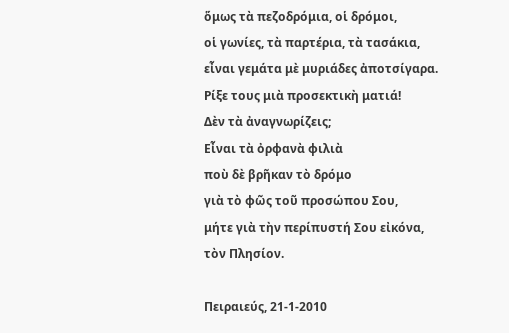ὅμως τὰ πεζοδρόμια, οἱ δρόμοι,
οἱ γωνίες, τὰ παρτέρια, τὰ τασάκια,
εἶναι γεμάτα μὲ μυριάδες ἀποτσίγαρα.
Ρίξε τους μιὰ προσεκτικὴ ματιά!
Δὲν τὰ ἀναγνωρίζεις;
Εἶναι τὰ ὀρφανὰ φιλιὰ
ποὺ δὲ βρῆκαν τὸ δρόμο
γιὰ τὸ φῶς τοῦ προσώπου Σου,
μήτε γιὰ τὴν περίπυστή Σου εἰκόνα,
τὸν Πλησίον.

Πειραιεύς, 21-1-2010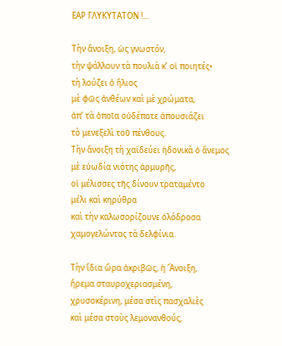ΕΑΡ ΓΛΥΚΥΤΑΤΟN !...

Τὴν ἄνοιξη, ὡς γνωστόν,
τὴν ψάλλουν τὰ πουλιὰ κ’ οἱ ποιητές•
τὴ λούζει ὁ ἥλιος
μὲ φῶς ἀνθέων καὶ μὲ χρώματα,
ἀπ’ τὰ ὁποῖα οὐδέποτε ἀπουσιάζει
τὸ μενεξελὶ τοῦ πένθους.
Τὴν ἄνοιξη τὴ χαϊδεύει ἡδονικὰ ὁ ἄνεμος
μὲ εὐωδία νιότης ἁρμυρῆς,
οἱ μέλισσες τῆς δίνουν τραταμέντο
μέλι καὶ κηρύθρα
καὶ τὴν καλωσορίζουνε ὁλόδροσα
χαμογελώντας τὰ δελφίνια.

Τὴν ἴδια ὥρα ἀκριβῶς, ἡ Ἄνοιξη,
ἤρεμα σταυροχεριασμένη,
χρυσοκέρινη, μέσα στὶς πασχαλιὲς
καὶ μέσα στοὺς λεμονανθούς,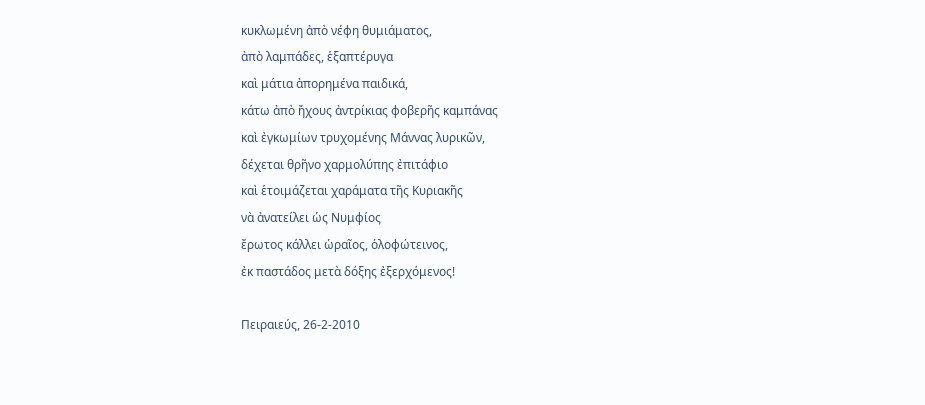κυκλωμένη ἀπὸ νέφη θυμιάματος,
ἀπὸ λαμπάδες, ἑξαπτέρυγα
καὶ μάτια ἀπορημένα παιδικά,
κάτω ἀπὸ ἤχους ἀντρίκιας φοβερῆς καμπάνας
καὶ ἐγκωμίων τρυχομένης Μάννας λυρικῶν,
δέχεται θρῆνο χαρμολύπης ἐπιτάφιο
καὶ ἑτοιμάζεται χαράματα τῆς Κυριακῆς
νὰ ἀνατείλει ὡς Νυμφίος
ἔρωτος κάλλει ὡραῖος, ὁλοφώτεινος,
ἐκ παστάδος μετὰ δόξης ἐξερχόμενος!

Πειραιεύς, 26-2-2010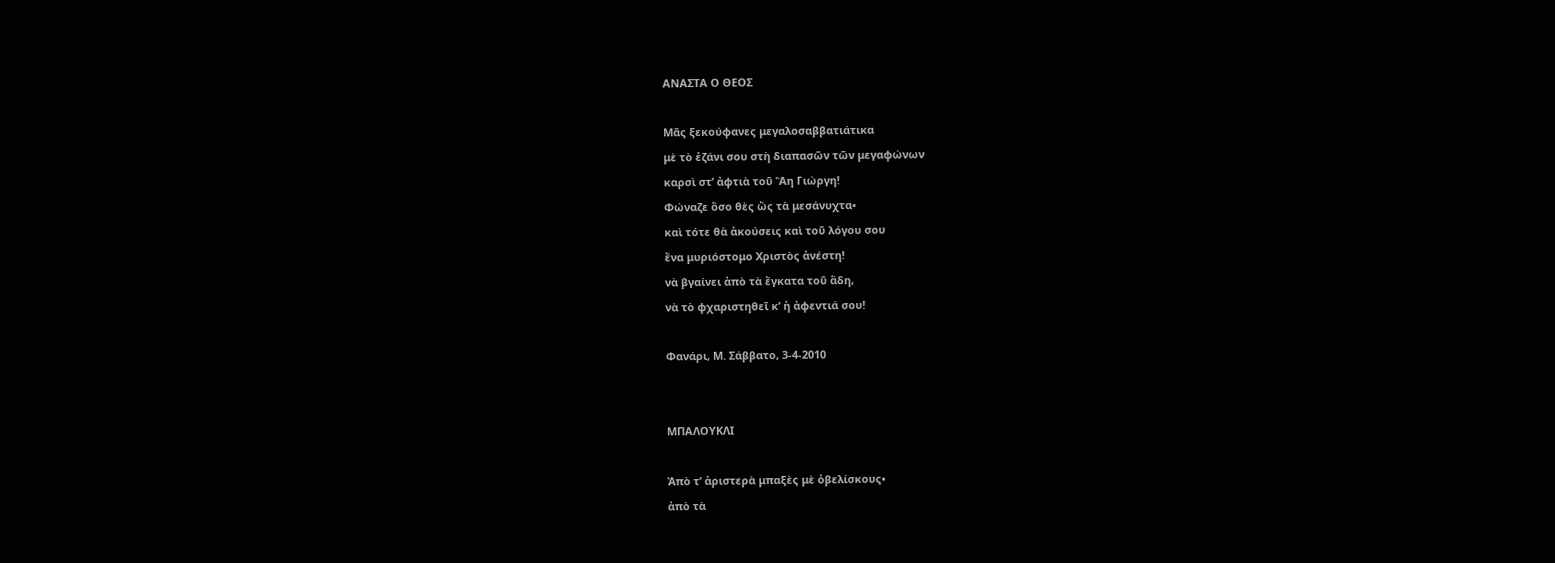ΑΝΑΣΤΑ Ο ΘΕΟΣ

Μᾶς ξεκούφανες μεγαλοσαββατιάτικα
μὲ τὸ ἐζάνι σου στὴ διαπασῶν τῶν μεγαφώνων
καρσὶ στ’ ἀφτιὰ τοῦ Ἅη Γιώργη!
Φώναζε ὅσο θὲς ὥς τὰ μεσάνυχτα•
καὶ τότε θὰ ἀκούσεις καὶ τοῦ λόγου σου
ἕνα μυριόστομο Χριστὸς ἀνέστη!
νὰ βγαίνει ἀπὸ τὰ ἔγκατα τοῦ ἅδη,
νὰ τὸ φχαριστηθεῖ κ’ ἡ ἀφεντιά σου!

Φανάρι, Μ. Σάββατο, 3-4-2010


ΜΠΑΛΟΥΚΛΙ

Ἀπὸ τ’ ἀριστερὰ μπαξὲς μὲ ὀβελίσκους•
ἀπὸ τὰ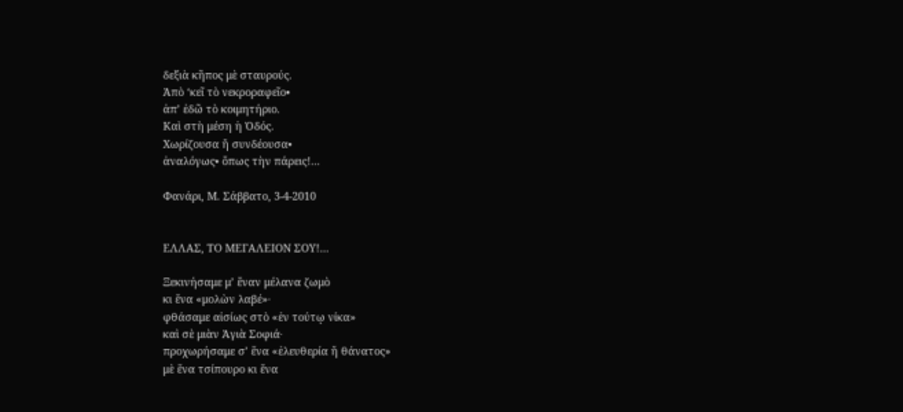δεξιὰ κῆπος μὲ σταυρούς.
Ἀπὸ ‘κεῖ τὸ νεκροραφεῖο•
ἀπ’ ἐδῶ τὸ κοιμητήριο.
Καὶ στὴ μέση ἡ Ὁδός.
Χωρίζουσα ἤ συνδέουσα•
ἀναλόγως• ὅπως τὴν πάρεις!...

Φανάρι, Μ. Σάββατο, 3-4-2010


ΕΛΛΑΣ, ΤΟ ΜΕΓΑΛΕΙΟΝ ΣΟΥ!...

Ξεκινήσαμε μ’ ἕναν μέλανα ζωμὸ
κι ἕνα «μολὼν λαβέ»∙
φθάσαμε αἰσίως στὸ «ἐν τούτῳ νίκα»
καὶ σὲ μιὰν Ἁγιὰ Σοφιά∙
προχωρήσαμε σ’ ἕνα «ἐλευθερία ἤ θάνατος»
μὲ ἕνα τσίπουρο κι ἕνα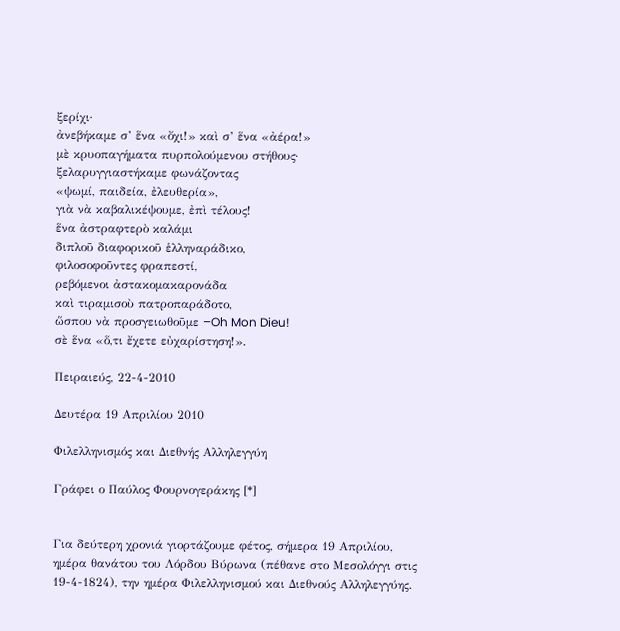ξερίχι∙
ἀνεβήκαμε σ’ ἕνα «ὄχι!» καὶ σ’ ἕνα «ἀέρα!»
μὲ κρυοπαγήματα πυρπολούμενου στήθους∙
ξελαρυγγιαστήκαμε φωνάζοντας
«ψωμί, παιδεία, ἐλευθερία»,
γιὰ νὰ καβαλικέψουμε, ἐπὶ τέλους!
ἕνα ἀστραφτερὸ καλάμι
διπλοῦ διαφορικοῦ ἑλληναράδικο,
φιλοσοφοῦντες φραπεστί,
ρεβόμενοι ἀστακομακαρονάδα
καὶ τιραμισοὺ πατροπαράδοτο,
ὥσπου νὰ προσγειωθοῦμε –Oh Mon Dieu!
σὲ ἕνα «ὅ,τι ἔχετε εὐχαρίστηση!».

Πειραιεύς, 22-4-2010

Δευτέρα 19 Απριλίου 2010

Φιλελληνισμός και Διεθνής Αλληλεγγύη

Γράφει ο Παύλος Φουρνογεράκης [*]


Για δεύτερη χρονιά γιορτάζουμε φέτος, σήμερα 19 Απριλίου, ημέρα θανάτου του Λόρδου Βύρωνα (πέθανε στο Μεσολόγγι στις 19-4-1824), την ημέρα Φιλελληνισμού και Διεθνούς Αλληλεγγύης.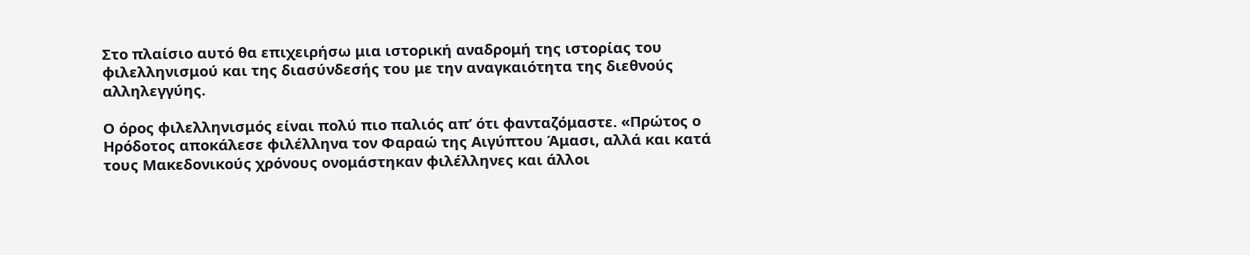Στο πλαίσιο αυτό θα επιχειρήσω μια ιστορική αναδρομή της ιστορίας του φιλελληνισμού και της διασύνδεσής του με την αναγκαιότητα της διεθνούς αλληλεγγύης.

Ο όρος φιλελληνισμός είναι πολύ πιο παλιός απ’ ότι φανταζόμαστε. «Πρώτος ο Ηρόδοτος αποκάλεσε φιλέλληνα τον Φαραώ της Αιγύπτου Άμασι, αλλά και κατά τους Μακεδονικούς χρόνους ονομάστηκαν φιλέλληνες και άλλοι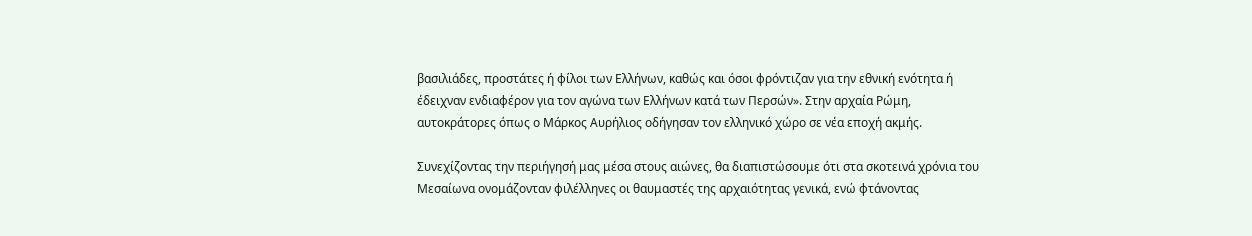βασιλιάδες, προστάτες ή φίλοι των Ελλήνων, καθώς και όσοι φρόντιζαν για την εθνική ενότητα ή έδειχναν ενδιαφέρον για τον αγώνα των Ελλήνων κατά των Περσών». Στην αρχαία Ρώμη, αυτοκράτορες όπως ο Μάρκος Αυρήλιος οδήγησαν τον ελληνικό χώρο σε νέα εποχή ακμής.

Συνεχίζοντας την περιήγησή μας μέσα στους αιώνες, θα διαπιστώσουμε ότι στα σκοτεινά χρόνια του Μεσαίωνα ονομάζονταν φιλέλληνες οι θαυμαστές της αρχαιότητας γενικά, ενώ φτάνοντας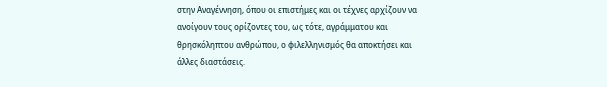στην Αναγέννηση, όπου οι επιστήμες και οι τέχνες αρχίζουν να ανοίγουν τους ορίζοντες του, ως τότε, αγράμματου και θρησκόληπτου ανθρώπου, ο φιλελληνισμός θα αποκτήσει και άλλες διαστάσεις.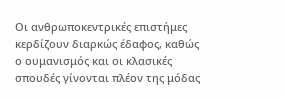Οι ανθρωποκεντρικές επιστήμες κερδίζουν διαρκώς έδαφος, καθώς ο ουμανισμός και οι κλασικές σπουδές γίνονται πλέον της μόδας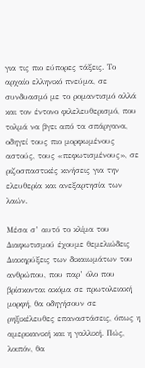για τις πιο εύπορες τάξεις. Το αρχαίο ελληνικό πνεύμα, σε συνδυασμό με το ρομαντισμό αλλά και τον έντονο φιλελευθερισμό, που τολμά να βγει από τα σπάργανα, οδηγεί τους πιο μορφωμένους αστούς, τους «πεφωτισμένους», σε ριζοσπαστικές κινήσεις για την ελευθερία και ανεξαρτησία των λαών.

Μέσα σ’ αυτό το κλίμα του Διαφωτισμού έχουμε θεμελιώδεις Διακηρύξεις των δικαιωμάτων του ανθρώπου, που παρ’ όλο που βρίσκονται ακόμα σε πρωτολειακή μορφή, θα οδηγήσουν σε ρηξικέλευθες επαναστάσεις, όπως η αμερικανική και η γαλλική. Πώς, λοιπόν, θα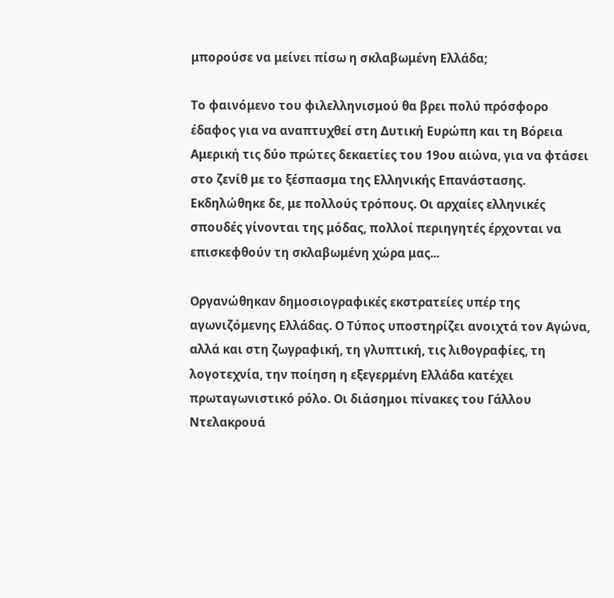μπορούσε να μείνει πίσω η σκλαβωμένη Ελλάδα;

Το φαινόμενο του φιλελληνισμού θα βρει πολύ πρόσφορο έδαφος για να αναπτυχθεί στη Δυτική Ευρώπη και τη Βόρεια Αμερική τις δύο πρώτες δεκαετίες του 19ου αιώνα, για να φτάσει στο ζενίθ με το ξέσπασμα της Ελληνικής Επανάστασης. Εκδηλώθηκε δε, με πολλούς τρόπους. Οι αρχαίες ελληνικές σπουδές γίνονται της μόδας, πολλοί περιηγητές έρχονται να επισκεφθούν τη σκλαβωμένη χώρα μας...

Οργανώθηκαν δημοσιογραφικές εκστρατείες υπέρ της αγωνιζόμενης Ελλάδας. Ο Τύπος υποστηρίζει ανοιχτά τον Αγώνα, αλλά και στη ζωγραφική, τη γλυπτική, τις λιθογραφίες, τη λογοτεχνία, την ποίηση η εξεγερμένη Ελλάδα κατέχει πρωταγωνιστικό ρόλο. Οι διάσημοι πίνακες του Γάλλου Ντελακρουά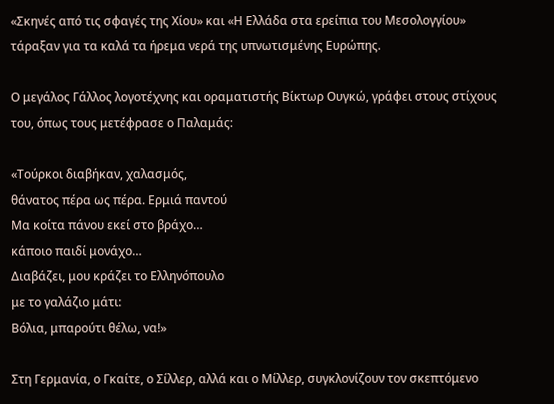«Σκηνές από τις σφαγές της Χίου» και «Η Ελλάδα στα ερείπια του Μεσολογγίου» τάραξαν για τα καλά τα ήρεμα νερά της υπνωτισμένης Ευρώπης.

Ο μεγάλος Γάλλος λογοτέχνης και οραματιστής Βίκτωρ Ουγκώ, γράφει στους στίχους του, όπως τους μετέφρασε ο Παλαμάς:

«Τούρκοι διαβήκαν, χαλασμός,
θάνατος πέρα ως πέρα. Ερμιά παντού
Μα κοίτα πάνου εκεί στο βράχο…
κάποιο παιδί μονάχο…
Διαβάζει, μου κράζει το Ελληνόπουλο
με το γαλάζιο μάτι:
Βόλια, μπαρούτι θέλω, να!»

Στη Γερμανία, ο Γκαίτε, ο Σίλλερ, αλλά και ο Μίλλερ, συγκλονίζουν τον σκεπτόμενο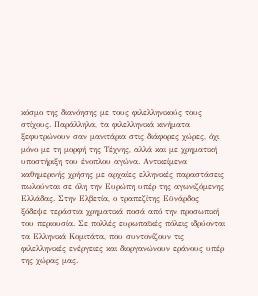κόσμο της διανόησης με τους φιλελληνικούς τους στίχους. Παράλληλα, τα φιλελληνικά κινήματα ξεφυτρώνουν σαν μανιτάρια στις διάφορες χώρες, όχι μόνο με τη μορφή της Τέχνης, αλλά και με χρηματική υποστήριξη του ένοπλου αγώνα. Αντικείμενα καθημερινής χρήσης με αρχαίες ελληνικές παραστάσεις πωλούνται σε όλη την Ευρώπη υπέρ της αγωνιζόμενης Ελλάδας. Στην Ελβετία, ο τραπεζίτης Εϋνάρδος ξόδεψε τεράστια χρηματικά ποσά από την προσωπική του περιουσία. Σε πολλές ευρωπαϊκές πόλεις ιδρύονται τα Ελληνικά Κομιτάτα, που συντονίζουν τις φιλελληνικές ενέργειες και διοργανώνουν εράνους υπέρ της χώρας μας.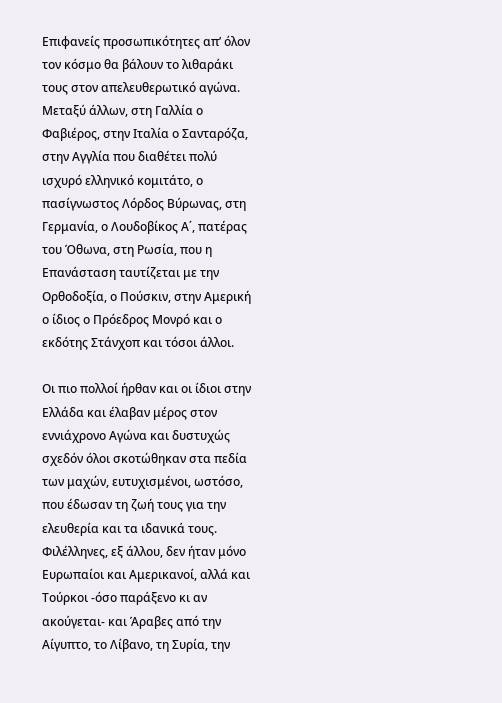Επιφανείς προσωπικότητες απ’ όλον τον κόσμο θα βάλουν το λιθαράκι τους στον απελευθερωτικό αγώνα. Μεταξύ άλλων, στη Γαλλία ο Φαβιέρος, στην Ιταλία ο Σανταρόζα, στην Αγγλία που διαθέτει πολύ ισχυρό ελληνικό κομιτάτο, ο πασίγνωστος Λόρδος Βύρωνας, στη Γερμανία, ο Λουδοβίκος Α΄, πατέρας του Όθωνα, στη Ρωσία, που η Επανάσταση ταυτίζεται με την Ορθοδοξία, ο Πούσκιν, στην Αμερική ο ίδιος ο Πρόεδρος Μονρό και ο εκδότης Στάνχοπ και τόσοι άλλοι.

Οι πιο πολλοί ήρθαν και οι ίδιοι στην Ελλάδα και έλαβαν μέρος στον εννιάχρονο Αγώνα και δυστυχώς σχεδόν όλοι σκοτώθηκαν στα πεδία των μαχών, ευτυχισμένοι, ωστόσο, που έδωσαν τη ζωή τους για την ελευθερία και τα ιδανικά τους. Φιλέλληνες, εξ άλλου, δεν ήταν μόνο Ευρωπαίοι και Αμερικανοί, αλλά και Τούρκοι -όσο παράξενο κι αν ακούγεται- και Άραβες από την Αίγυπτο, το Λίβανο, τη Συρία, την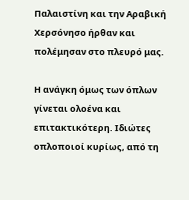Παλαιστίνη και την Αραβική Χερσόνησο ήρθαν και πολέμησαν στο πλευρό μας.

Η ανάγκη όμως των όπλων γίνεται ολοένα και επιτακτικότερη. Ιδιώτες οπλοποιοί κυρίως, από τη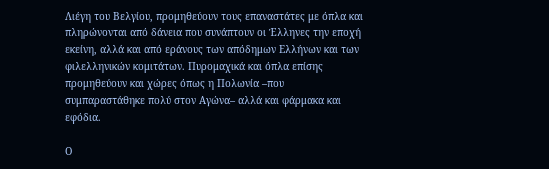Λιέγη του Βελγίου, προμηθεύουν τους επαναστάτες με όπλα και πληρώνονται από δάνεια που συνάπτουν οι Έλληνες την εποχή εκείνη, αλλά και από εράνους των απόδημων Ελλήνων και των φιλελληνικών κομιτάτων. Πυρομαχικά και όπλα επίσης προμηθεύουν και χώρες όπως η Πολωνία –που συμπαραστάθηκε πολύ στον Αγώνα– αλλά και φάρμακα και εφόδια.

Ο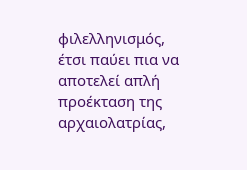φιλελληνισμός, έτσι παύει πια να αποτελεί απλή προέκταση της αρχαιολατρίας,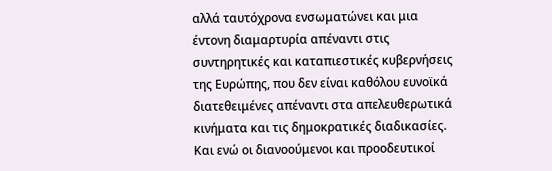αλλά ταυτόχρονα ενσωματώνει και μια έντονη διαμαρτυρία απέναντι στις συντηρητικές και καταπιεστικές κυβερνήσεις της Ευρώπης, που δεν είναι καθόλου ευνοϊκά διατεθειμένες απέναντι στα απελευθερωτικά κινήματα και τις δημοκρατικές διαδικασίες. Και ενώ οι διανοούμενοι και προοδευτικοί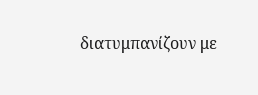διατυμπανίζουν με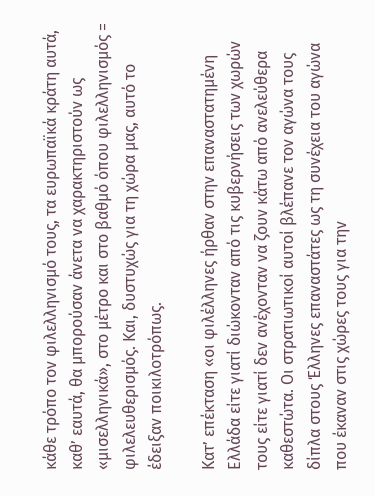κάθε τρόπο τον φιλελληνισμό τους, τα ευρωπαϊκά κράτη αυτά, καθ’ εαυτά, θα μπορούσαν άνετα να χαρακτηριστούν ως «μισελληνικά», στο μέτρο και στο βαθμό όπου φιλελληνισμός = φιλελευθερισμός. Και, δυστυχώς για τη χώρα μας, αυτό το έδειξαν ποικιλοτρόπως.

Κατ’ επέκταση «οι φιλέλληνες ήρθαν στην επαναστατημένη Ελλάδα είτε γιατί διώκονταν από τις κυβερνήσεις των χωρών τους είτε γιατί δεν ανέχονταν να ζουν κάτω από ανελεύθερα καθεστώτα. Οι στρατιωτικοί αυτοί βλέπανε τον αγώνα τους δίπλα στους Έλληνες επαναστάτες ως τη συνέχεια του αγώνα που έκαναν στις χώρες τους για την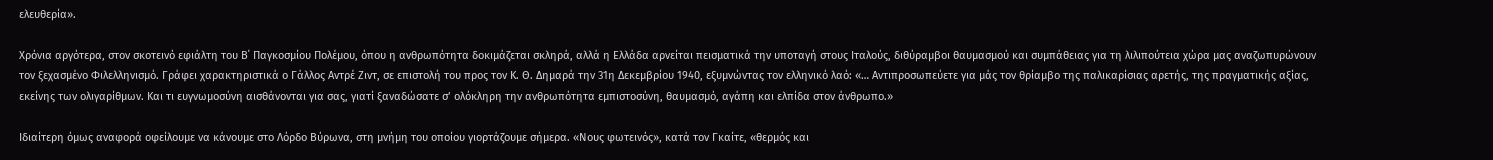ελευθερία».

Χρόνια αργότερα, στον σκοτεινό εφιάλτη του Β΄ Παγκοσμίου Πολέμου, όπου η ανθρωπότητα δοκιμάζεται σκληρά, αλλά η Ελλάδα αρνείται πεισματικά την υποταγή στους Ιταλούς, διθύραμβοι θαυμασμού και συμπάθειας για τη λιλιπούτεια χώρα μας αναζωπυρώνουν τον ξεχασμένο Φιλελληνισμό. Γράφει χαρακτηριστικά ο Γάλλος Αντρέ Ζιντ, σε επιστολή του προς τον Κ. Θ. Δημαρά την 31η Δεκεμβρίου 1940, εξυμνώντας τον ελληνικό λαό: «… Αντιπροσωπεύετε για μάς τον θρίαμβο της παλικαρίσιας αρετής, της πραγματικής αξίας, εκείνης των ολιγαρίθμων. Και τι ευγνωμοσύνη αισθάνονται για σας, γιατί ξαναδώσατε σ’ ολόκληρη την ανθρωπότητα εμπιστοσύνη, θαυμασμό, αγάπη και ελπίδα στον άνθρωπο.»

Ιδιαίτερη όμως αναφορά οφείλουμε να κάνουμε στο Λόρδο Βύρωνα, στη μνήμη του οποίου γιορτάζουμε σήμερα. «Νους φωτεινός», κατά τον Γκαίτε, «θερμός και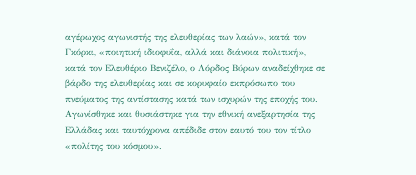αγέρωχος αγωνιστής της ελευθερίας των λαών», κατά τον Γκόρκι, «ποιητική ιδιοφυΐα, αλλά και διάνοια πολιτική», κατά τον Ελευθέριο Βενιζέλο, ο Λόρδος Βύρων αναδείχθηκε σε βάρδο της ελευθερίας και σε κορυφαίο εκπρόσωπο του πνεύματος της αντίστασης κατά των ισχυρών της εποχής του. Αγωνίσθηκε και θυσιάστηκε για την εθνική ανεξαρτησία της Ελλάδας και ταυτόχρονα απέδιδε στον εαυτό του τον τίτλο «πολίτης του κόσμου».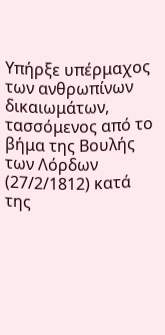Υπήρξε υπέρμαχος των ανθρωπίνων δικαιωμάτων, τασσόμενος από το βήμα της Βουλής των Λόρδων (27/2/1812) κατά της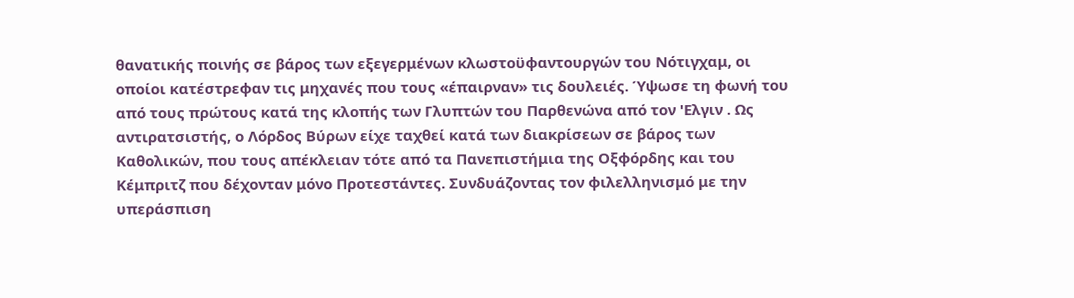θανατικής ποινής σε βάρος των εξεγερμένων κλωστοϋφαντουργών του Νότιγχαμ, οι οποίοι κατέστρεφαν τις μηχανές που τους «έπαιρναν» τις δουλειές. Ύψωσε τη φωνή του από τους πρώτους κατά της κλοπής των Γλυπτών του Παρθενώνα από τον 'Ελγιν . Ως αντιρατσιστής, ο Λόρδος Βύρων είχε ταχθεί κατά των διακρίσεων σε βάρος των Καθολικών, που τους απέκλειαν τότε από τα Πανεπιστήμια της Οξφόρδης και του Κέμπριτζ που δέχονταν μόνο Προτεστάντες. Συνδυάζοντας τον φιλελληνισμό με την υπεράσπιση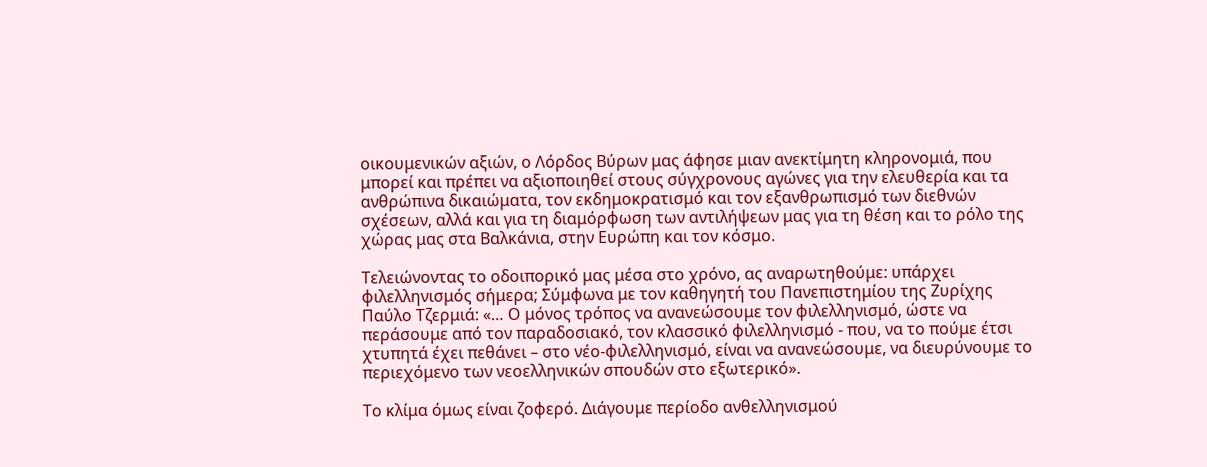οικουμενικών αξιών, ο Λόρδος Βύρων μας άφησε μιαν ανεκτίμητη κληρονομιά, που μπορεί και πρέπει να αξιοποιηθεί στους σύγχρονους αγώνες για την ελευθερία και τα ανθρώπινα δικαιώματα, τον εκδημοκρατισμό και τον εξανθρωπισμό των διεθνών σχέσεων, αλλά και για τη διαμόρφωση των αντιλήψεων μας για τη θέση και το ρόλο της χώρας μας στα Βαλκάνια, στην Ευρώπη και τον κόσμο.

Τελειώνοντας το οδοιπορικό μας μέσα στο χρόνο, ας αναρωτηθούμε: υπάρχει φιλελληνισμός σήμερα; Σύμφωνα με τον καθηγητή του Πανεπιστημίου της Ζυρίχης Παύλο Τζερμιά: «… Ο μόνος τρόπος να ανανεώσουμε τον φιλελληνισμό, ώστε να περάσουμε από τον παραδοσιακό, τον κλασσικό φιλελληνισμό - που, να το πούμε έτσι χτυπητά έχει πεθάνει – στο νέο-φιλελληνισμό, είναι να ανανεώσουμε, να διευρύνουμε το περιεχόμενο των νεοελληνικών σπουδών στο εξωτερικό».

Το κλίμα όμως είναι ζοφερό. Διάγουμε περίοδο ανθελληνισμού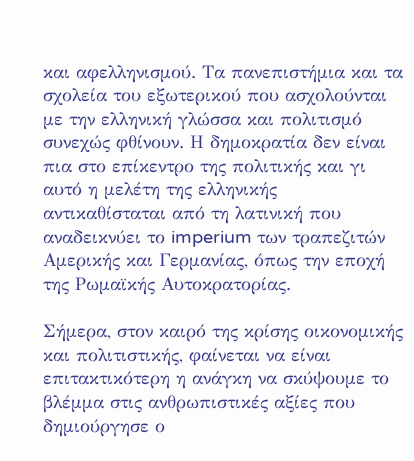και αφελληνισμού. Τα πανεπιστήμια και τα σχολεία του εξωτερικού που ασχολούνται με την ελληνική γλώσσα και πολιτισμό συνεχώς φθίνουν. Η δημοκρατία δεν είναι πια στο επίκεντρο της πολιτικής και γι αυτό η μελέτη της ελληνικής αντικαθίσταται από τη λατινική που αναδεικνύει το imperium των τραπεζιτών Αμερικής και Γερμανίας, όπως την εποχή της Ρωμαϊκής Αυτοκρατορίας.

Σήμερα, στον καιρό της κρίσης οικονομικής και πολιτιστικής, φαίνεται να είναι επιτακτικότερη η ανάγκη να σκύψουμε το βλέμμα στις ανθρωπιστικές αξίες που δημιούργησε ο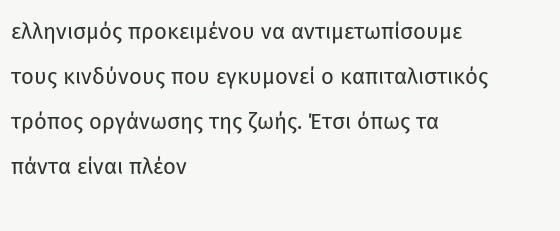ελληνισμός προκειμένου να αντιμετωπίσουμε τους κινδύνους που εγκυμονεί ο καπιταλιστικός τρόπος οργάνωσης της ζωής. Έτσι όπως τα πάντα είναι πλέον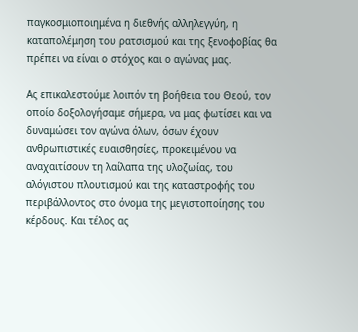παγκοσμιοποιημένα η διεθνής αλληλεγγύη, η καταπολέμηση του ρατσισμού και της ξενοφοβίας θα πρέπει να είναι ο στόχος και ο αγώνας μας.

Ας επικαλεστούμε λοιπόν τη βοήθεια του Θεού, τον οποίο δοξολογήσαμε σήμερα, να μας φωτίσει και να δυναμώσει τον αγώνα όλων, όσων έχουν ανθρωπιστικές ευαισθησίες, προκειμένου να αναχαιτίσουν τη λαίλαπα της υλοζωίας, του αλόγιστου πλουτισμού και της καταστροφής του περιβάλλοντος στο όνομα της μεγιστοποίησης του κέρδους. Και τέλος ας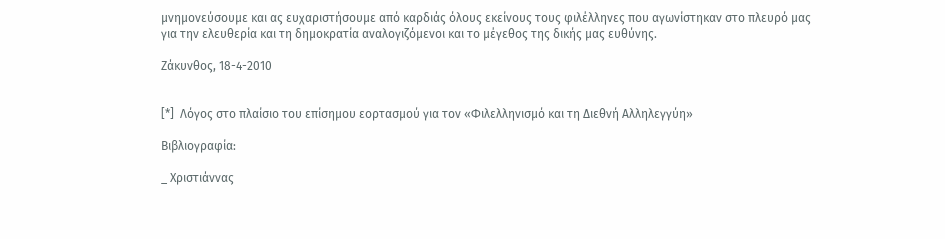μνημονεύσουμε και ας ευχαριστήσουμε από καρδιάς όλους εκείνους τους φιλέλληνες που αγωνίστηκαν στο πλευρό μας για την ελευθερία και τη δημοκρατία αναλογιζόμενοι και το μέγεθος της δικής μας ευθύνης.

Ζάκυνθος, 18-4-2010


[*]  Λόγος στο πλαίσιο του επίσημου εορτασμού για τον «Φιλελληνισμό και τη Διεθνή Αλληλεγγύη»

Βιβλιογραφία:

_ Χριστιάννας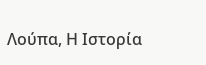Λούπα, Η Ιστορία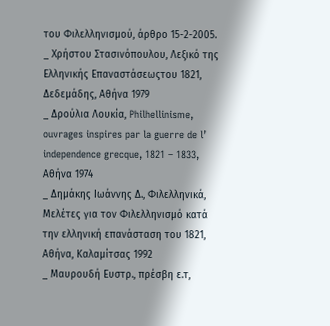του Φιλελληνισμού, άρθρο 15-2-2005.
_ Χρήστου Στασινόπουλου, Λεξικό της Ελληνικής Επαναστάσεωςτου 1821, Δεδεμάδης, Αθήνα 1979
_ Δρούλια Λουκία, Philhellinisme, ouvrages inspires par la guerre de l’ independence grecque, 1821 – 1833, Αθήνα 1974
_ Δημάκης Ιωάννης Δ., Φιλελληνικά, Μελέτες για τον Φιλελληνισμό κατά την ελληνική επανάσταση του 1821, Αθήνα, Καλαμίτσας 1992
_ Μαυρουδή Ευστρ., πρέσβη ε.τ,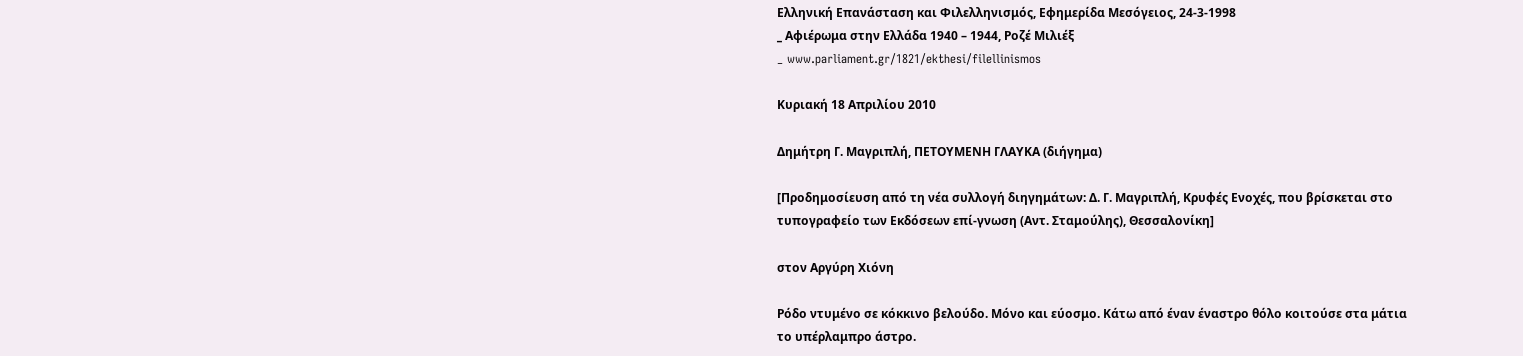Ελληνική Επανάσταση και Φιλελληνισμός, Εφημερίδα Μεσόγειος, 24-3-1998
_ Αφιέρωμα στην Ελλάδα 1940 – 1944, Ροζέ Μιλιέξ
_ www.parliament.gr/1821/ekthesi/filellinismos

Κυριακή 18 Απριλίου 2010

Δημήτρη Γ. Μαγριπλή, ΠΕΤΟΥΜΕΝΗ ΓΛΑΥΚΑ (διήγημα)

[Προδημοσίευση από τη νέα συλλογή διηγημάτων: Δ. Γ. Μαγριπλή, Κρυφές Ενοχές, που βρίσκεται στο τυπογραφείο των Εκδόσεων επί-γνωση (Αντ. Σταμούλης), Θεσσαλονίκη]

στον Αργύρη Χιόνη

Ρόδο ντυμένο σε κόκκινο βελούδο. Μόνο και εύοσμο. Κάτω από έναν έναστρο θόλο κοιτούσε στα μάτια το υπέρλαμπρο άστρο.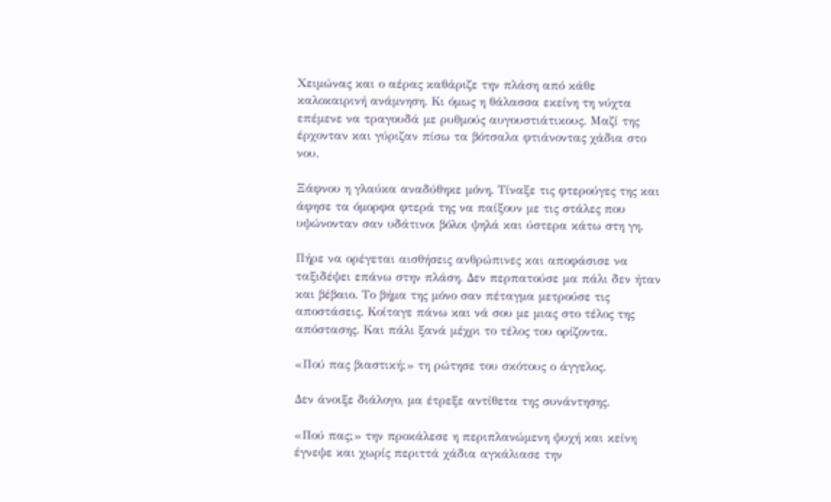Χειμώνας και ο αέρας καθάριζε την πλάση από κάθε καλοκαιρινή ανάμνηση. Κι όμως η θάλασσα εκείνη τη νύχτα επέμενε να τραγουδά με ρυθμούς αυγουστιάτικους. Μαζί της έρχονταν και γύριζαν πίσω τα βότσαλα φτιάνοντας χάδια στο νου.

Ξάφνου η γλαύκα αναδύθηκε μόνη. Τίναξε τις φτερούγες της και άφησε τα όμορφα φτερά της να παίξουν με τις στάλες που υψώνονταν σαν υδάτινοι βόλοι ψηλά και ύστερα κάτω στη γη.

Πήρε να ορέγεται αισθήσεις ανθρώπινες και αποφάσισε να ταξιδέψει επάνω στην πλάση. Δεν περπατούσε μα πάλι δεν ήταν και βέβαιο. Το βήμα της μόνο σαν πέταγμα μετρούσε τις αποστάσεις. Κοίταγε πάνω και νά σου με μιας στο τέλος της απόστασης. Και πάλι ξανά μέχρι το τέλος του ορίζοντα.

«Πού πας βιαστική;» τη ρώτησε του σκότους ο άγγελος.

Δεν άνοιξε διάλογο, μα έτρεξε αντίθετα της συνάντησης.

«Πού πας;» την προκάλεσε η περιπλανώμενη ψυχή και κείνη έγνεψε και χωρίς περιττά χάδια αγκάλιασε την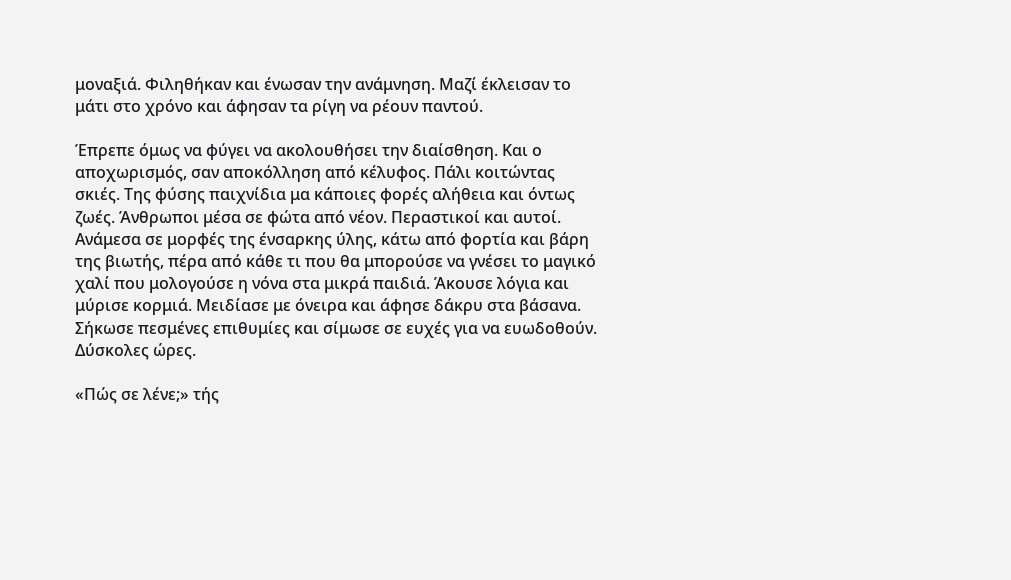μοναξιά. Φιληθήκαν και ένωσαν την ανάμνηση. Μαζί έκλεισαν το μάτι στο χρόνο και άφησαν τα ρίγη να ρέουν παντού.

Έπρεπε όμως να φύγει να ακολουθήσει την διαίσθηση. Και ο αποχωρισμός, σαν αποκόλληση από κέλυφος. Πάλι κοιτώντας σκιές. Της φύσης παιχνίδια μα κάποιες φορές αλήθεια και όντως ζωές. Άνθρωποι μέσα σε φώτα από νέον. Περαστικοί και αυτοί. Ανάμεσα σε μορφές της ένσαρκης ύλης, κάτω από φορτία και βάρη της βιωτής, πέρα από κάθε τι που θα μπορούσε να γνέσει το μαγικό χαλί που μολογούσε η νόνα στα μικρά παιδιά. Άκουσε λόγια και μύρισε κορμιά. Μειδίασε με όνειρα και άφησε δάκρυ στα βάσανα. Σήκωσε πεσμένες επιθυμίες και σίμωσε σε ευχές για να ευωδοθούν. Δύσκολες ώρες.

«Πώς σε λένε;» τής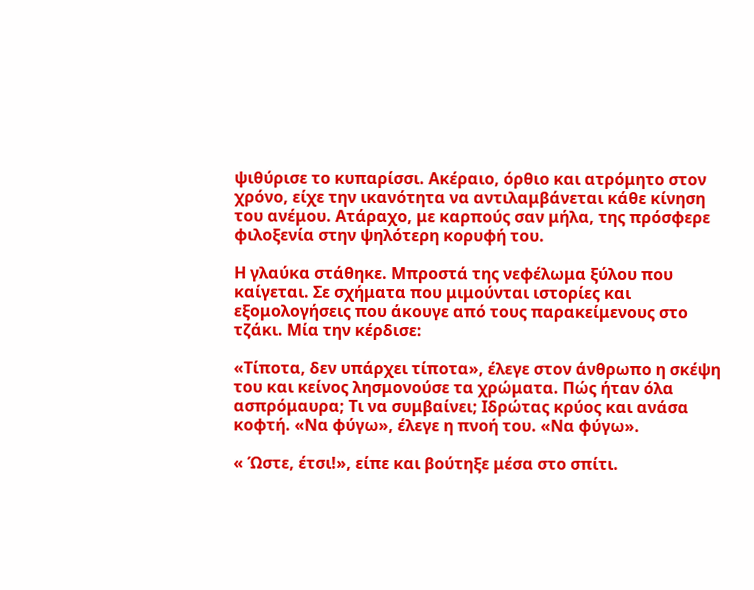ψιθύρισε το κυπαρίσσι. Ακέραιο, όρθιο και ατρόμητο στον χρόνο, είχε την ικανότητα να αντιλαμβάνεται κάθε κίνηση του ανέμου. Ατάραχο, με καρπούς σαν μήλα, της πρόσφερε φιλοξενία στην ψηλότερη κορυφή του.

Η γλαύκα στάθηκε. Μπροστά της νεφέλωμα ξύλου που καίγεται. Σε σχήματα που μιμούνται ιστορίες και εξομολογήσεις που άκουγε από τους παρακείμενους στο τζάκι. Μία την κέρδισε:

«Τίποτα, δεν υπάρχει τίποτα», έλεγε στον άνθρωπο η σκέψη του και κείνος λησμονούσε τα χρώματα. Πώς ήταν όλα ασπρόμαυρα; Τι να συμβαίνει; Ιδρώτας κρύος και ανάσα κοφτή. «Να φύγω», έλεγε η πνοή του. «Να φύγω».

« Ώστε, έτσι!», είπε και βούτηξε μέσα στο σπίτι.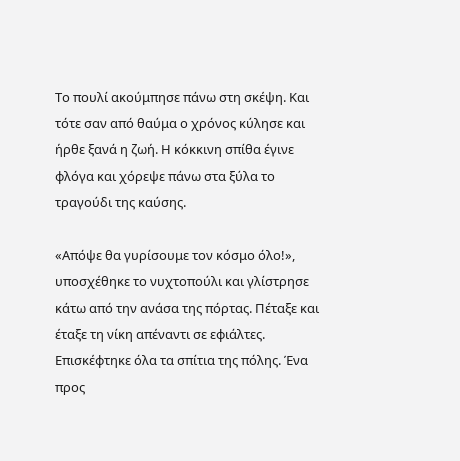Το πουλί ακούμπησε πάνω στη σκέψη. Και τότε σαν από θαύμα ο χρόνος κύλησε και ήρθε ξανά η ζωή. Η κόκκινη σπίθα έγινε φλόγα και χόρεψε πάνω στα ξύλα το τραγούδι της καύσης.

«Απόψε θα γυρίσουμε τον κόσμο όλο!», υποσχέθηκε το νυχτοπούλι και γλίστρησε κάτω από την ανάσα της πόρτας. Πέταξε και έταξε τη νίκη απέναντι σε εφιάλτες. Επισκέφτηκε όλα τα σπίτια της πόλης. Ένα προς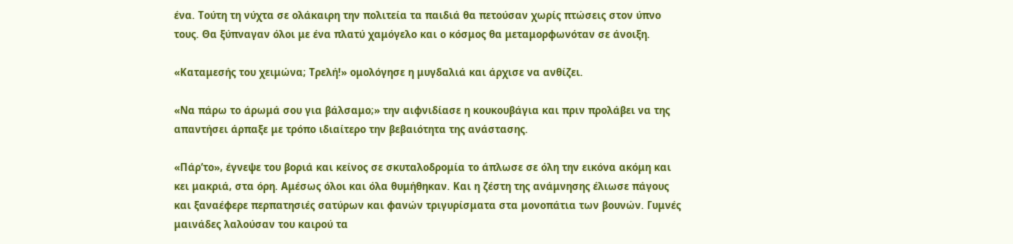ένα. Τούτη τη νύχτα σε ολάκαιρη την πολιτεία τα παιδιά θα πετούσαν χωρίς πτώσεις στον ύπνο τους. Θα ξύπναγαν όλοι με ένα πλατύ χαμόγελο και ο κόσμος θα μεταμορφωνόταν σε άνοιξη.

«Καταμεσής του χειμώνα; Τρελή!» ομολόγησε η μυγδαλιά και άρχισε να ανθίζει.

«Να πάρω το άρωμά σου για βάλσαμο;» την αιφνιδίασε η κουκουβάγια και πριν προλάβει να της απαντήσει άρπαξε με τρόπο ιδιαίτερο την βεβαιότητα της ανάστασης.

«Πάρ’το», έγνεψε του βοριά και κείνος σε σκυταλοδρομία το άπλωσε σε όλη την εικόνα ακόμη και κει μακριά, στα όρη. Αμέσως όλοι και όλα θυμήθηκαν. Και η ζέστη της ανάμνησης έλιωσε πάγους και ξαναέφερε περπατησιές σατύρων και φανών τριγυρίσματα στα μονοπάτια των βουνών. Γυμνές μαινάδες λαλούσαν του καιρού τα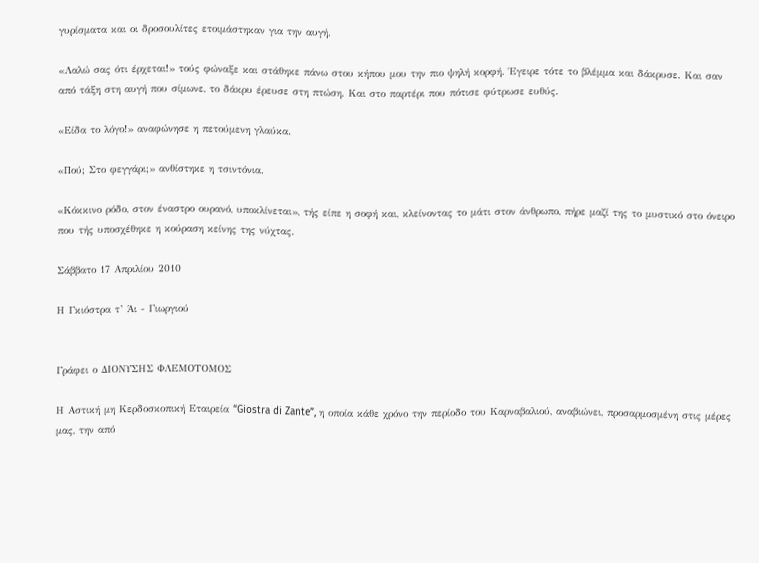γυρίσματα και οι δροσουλίτες ετοιμάστηκαν για την αυγή.

«Λαλώ σας ότι έρχεται!» τούς φώναξε και στάθηκε πάνω στου κήπου μου την πιο ψηλή κορφή. Έγειρε τότε το βλέμμα και δάκρυσε. Και σαν από τάξη στη αυγή που σίμωνε, το δάκρυ έρευσε στη πτώση. Και στο παρτέρι που πότισε φύτρωσε ευθύς.

«Είδα το λόγο!» αναφώνησε η πετούμενη γλαύκα.

«Πού; Στο φεγγάρι;» ανθίστηκε η τσιντόνια.

«Κόκκινο ρόδο, στον έναστρο ουρανό, υποκλίνεται», τής είπε η σοφή και, κλείνοντας το μάτι στον άνθρωπο, πήρε μαζί της το μυστικό στο όνειρο που τής υποσχέθηκε η κούραση κείνης της νύχτας.

Σάββατο 17 Απριλίου 2010

Η Γκιόστρα τ’ Άι - Γιωργιού


Γράφει ο ΔΙΟΝΥΣΗΣ ΦΛΕΜΟΤΟΜΟΣ

Η Αστική μη Κερδοσκοπική Εταιρεία “Giostra di Zante”, η οποία κάθε χρόνο την περίοδο του Καρναβαλιού, αναβιώνει, προσαρμοσμένη στις μέρες μας, την από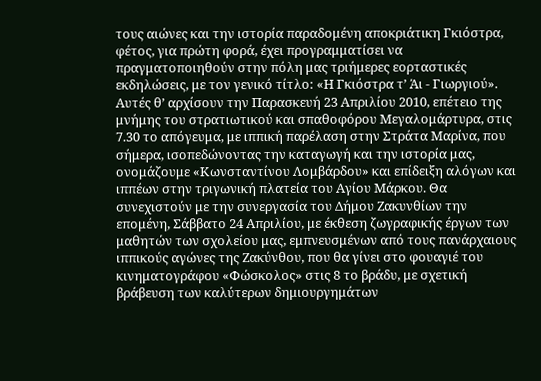τους αιώνες και την ιστορία παραδομένη αποκριάτικη Γκιόστρα, φέτος, για πρώτη φορά, έχει προγραμματίσει να πραγματοποιηθούν στην πόλη μας τριήμερες εορταστικές εκδηλώσεις, με τον γενικό τίτλο: «Η Γκιόστρα τ’ Άι - Γιωργιού». Αυτές θ’ αρχίσουν την Παρασκευή 23 Απριλίου 2010, επέτειο της μνήμης του στρατιωτικού και σπαθοφόρου Μεγαλομάρτυρα, στις 7.30 το απόγευμα, με ιππική παρέλαση στην Στράτα Μαρίνα, που σήμερα, ισοπεδώνοντας την καταγωγή και την ιστορία μας, ονομάζουμε «Κωνσταντίνου Λομβάρδου» και επίδειξη αλόγων και ιππέων στην τριγωνική πλατεία του Αγίου Μάρκου. Θα συνεχιστούν με την συνεργασία του Δήμου Ζακυνθίων την επομένη, Σάββατο 24 Απριλίου, με έκθεση ζωγραφικής έργων των μαθητών των σχολείου μας, εμπνευσμένων από τους πανάρχαιους ιππικούς αγώνες της Ζακύνθου, που θα γίνει στο φουαγιέ του κινηματογράφου «Φώσκολος» στις 8 το βράδυ, με σχετική βράβευση των καλύτερων δημιουργημάτων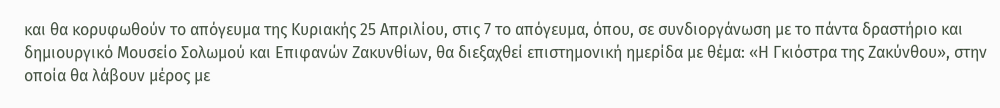και θα κορυφωθούν το απόγευμα της Κυριακής 25 Απριλίου, στις 7 το απόγευμα, όπου, σε συνδιοργάνωση με το πάντα δραστήριο και δημιουργικό Μουσείο Σολωμού και Επιφανών Ζακυνθίων, θα διεξαχθεί επιστημονική ημερίδα με θέμα: «Η Γκιόστρα της Ζακύνθου», στην οποία θα λάβουν μέρος με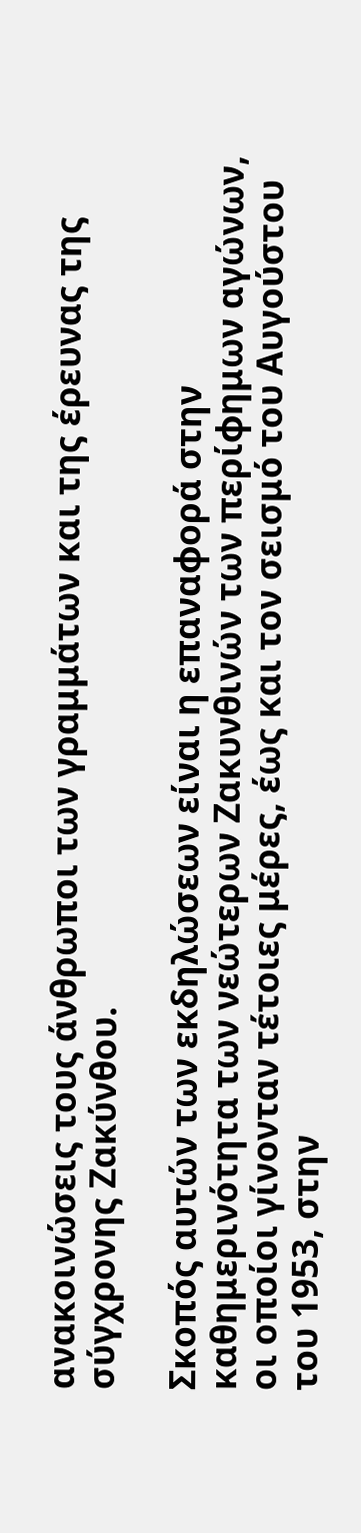ανακοινώσεις τους άνθρωποι των γραμμάτων και της έρευνας της σύγχρονης Ζακύνθου.

Σκοπός αυτών των εκδηλώσεων είναι η επαναφορά στην καθημερινότητα των νεώτερων Ζακυνθινών των περίφημων αγώνων, οι οποίοι γίνονταν τέτοιες μέρες, έως και τον σεισμό του Αυγούστου του 1953, στην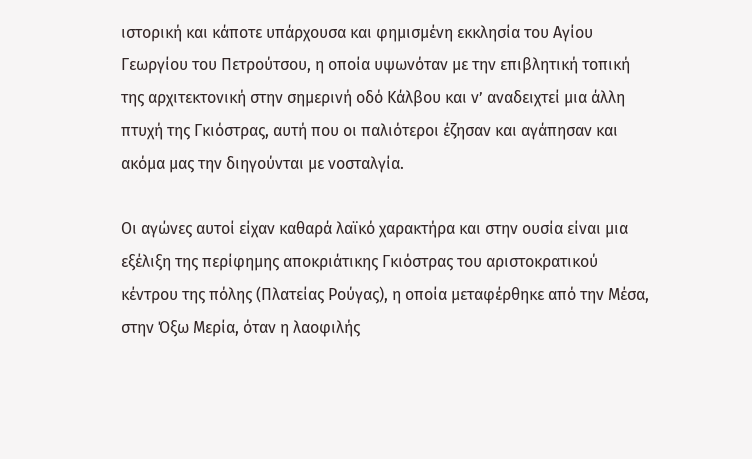ιστορική και κάποτε υπάρχουσα και φημισμένη εκκλησία του Αγίου Γεωργίου του Πετρούτσου, η οποία υψωνόταν με την επιβλητική τοπική της αρχιτεκτονική στην σημερινή οδό Κάλβου και ν’ αναδειχτεί μια άλλη πτυχή της Γκιόστρας, αυτή που οι παλιότεροι έζησαν και αγάπησαν και ακόμα μας την διηγούνται με νοσταλγία.

Οι αγώνες αυτοί είχαν καθαρά λαϊκό χαρακτήρα και στην ουσία είναι μια εξέλιξη της περίφημης αποκριάτικης Γκιόστρας του αριστοκρατικού κέντρου της πόλης (Πλατείας Ρούγας), η οποία μεταφέρθηκε από την Μέσα, στην Όξω Μερία, όταν η λαοφιλής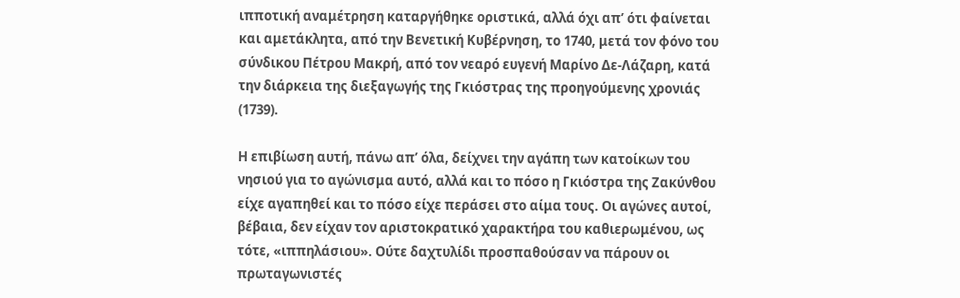ιπποτική αναμέτρηση καταργήθηκε οριστικά, αλλά όχι απ’ ότι φαίνεται και αμετάκλητα, από την Βενετική Κυβέρνηση, το 1740, μετά τον φόνο του σύνδικου Πέτρου Μακρή, από τον νεαρό ευγενή Μαρίνο Δε-Λάζαρη, κατά την διάρκεια της διεξαγωγής της Γκιόστρας της προηγούμενης χρονιάς (1739).

Η επιβίωση αυτή, πάνω απ’ όλα, δείχνει την αγάπη των κατοίκων του νησιού για το αγώνισμα αυτό, αλλά και το πόσο η Γκιόστρα της Ζακύνθου είχε αγαπηθεί και το πόσο είχε περάσει στο αίμα τους. Οι αγώνες αυτοί, βέβαια, δεν είχαν τον αριστοκρατικό χαρακτήρα του καθιερωμένου, ως τότε, «ιππηλάσιου». Ούτε δαχτυλίδι προσπαθούσαν να πάρουν οι πρωταγωνιστές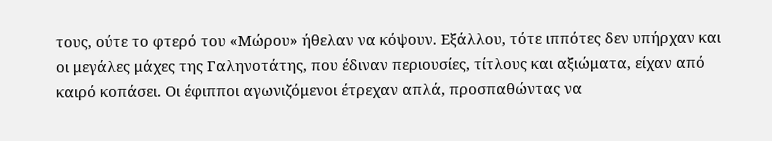τους, ούτε το φτερό του «Μώρου» ήθελαν να κόψουν. Εξάλλου, τότε ιππότες δεν υπήρχαν και οι μεγάλες μάχες της Γαληνοτάτης, που έδιναν περιουσίες, τίτλους και αξιώματα, είχαν από καιρό κοπάσει. Οι έφιπποι αγωνιζόμενοι έτρεχαν απλά, προσπαθώντας να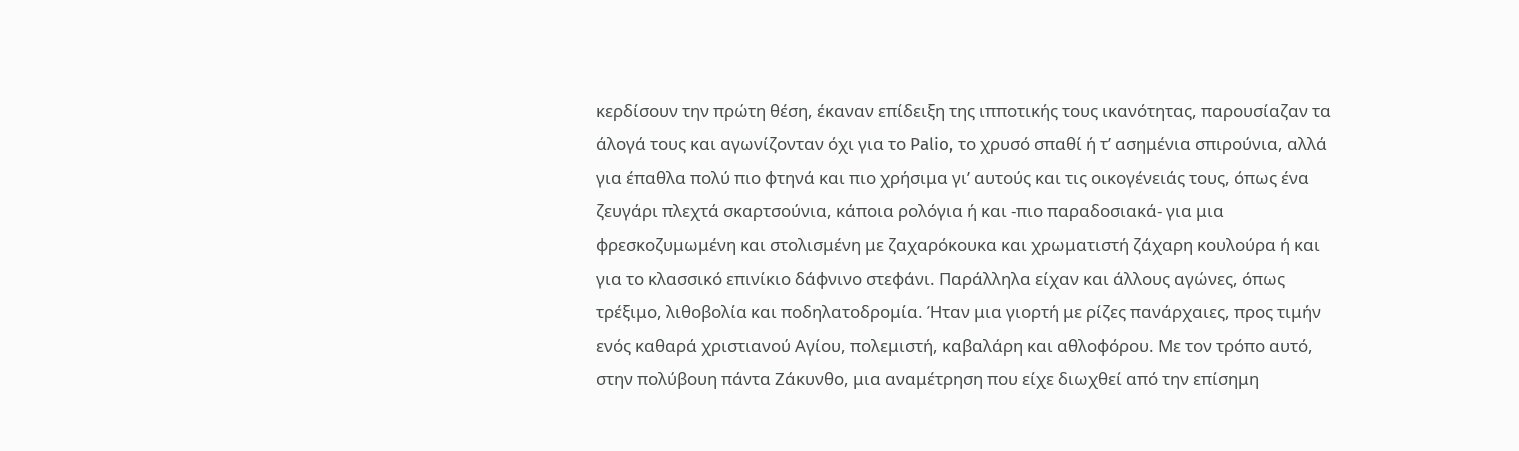κερδίσουν την πρώτη θέση, έκαναν επίδειξη της ιπποτικής τους ικανότητας, παρουσίαζαν τα άλογά τους και αγωνίζονταν όχι για το Palio, το χρυσό σπαθί ή τ’ ασημένια σπιρούνια, αλλά για έπαθλα πολύ πιο φτηνά και πιο χρήσιμα γι’ αυτούς και τις οικογένειάς τους, όπως ένα ζευγάρι πλεχτά σκαρτσούνια, κάποια ρολόγια ή και -πιο παραδοσιακά- για μια φρεσκοζυμωμένη και στολισμένη με ζαχαρόκουκα και χρωματιστή ζάχαρη κουλούρα ή και για το κλασσικό επινίκιο δάφνινο στεφάνι. Παράλληλα είχαν και άλλους αγώνες, όπως τρέξιμο, λιθοβολία και ποδηλατοδρομία. Ήταν μια γιορτή με ρίζες πανάρχαιες, προς τιμήν ενός καθαρά χριστιανού Αγίου, πολεμιστή, καβαλάρη και αθλοφόρου. Με τον τρόπο αυτό, στην πολύβουη πάντα Ζάκυνθο, μια αναμέτρηση που είχε διωχθεί από την επίσημη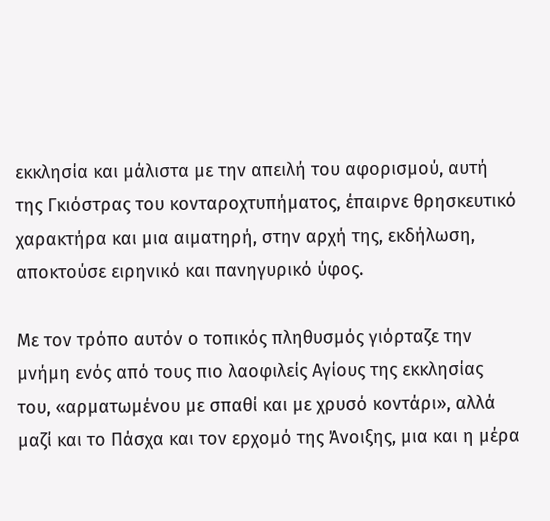εκκλησία και μάλιστα με την απειλή του αφορισμού, αυτή της Γκιόστρας του κονταροχτυπήματος, έπαιρνε θρησκευτικό χαρακτήρα και μια αιματηρή, στην αρχή της, εκδήλωση, αποκτούσε ειρηνικό και πανηγυρικό ύφος.

Με τον τρόπο αυτόν ο τοπικός πληθυσμός γιόρταζε την μνήμη ενός από τους πιο λαοφιλείς Αγίους της εκκλησίας του, «αρματωμένου με σπαθί και με χρυσό κοντάρι», αλλά μαζί και το Πάσχα και τον ερχομό της Άνοιξης, μια και η μέρα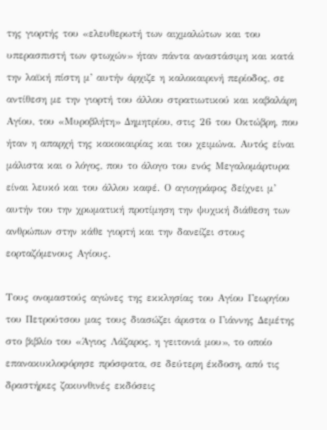της γιορτής του «ελευθερωτή των αιχμαλώτων και του υπερασπιστή των φτωχών» ήταν πάντα αναστάσιμη και κατά την λαϊκή πίστη μ’ αυτήν άρχιζε η καλοκαιρινή περίοδος, σε αντίθεση με την γιορτή του άλλου στρατιωτικού και καβαλάρη Αγίου, του «Μυροβλήτη» Δημητρίου, στις 26 του Οκτώβρη, που ήταν η απαρχή της κακοκαιρίας και του χειμώνα. Αυτός είναι μάλιστα και ο λόγος, που το άλογο του ενός Μεγαλομάρτυρα είναι λευκό και του άλλου καφέ. Ο αγιογράφος δείχνει μ’ αυτήν του την χρωματική προτίμηση την ψυχική διάθεση των ανθρώπων στην κάθε γιορτή και την δανείζει στους εορταζόμενους Αγίους.

Τους ονομαστούς αγώνες της εκκλησίας του Αγίου Γεωργίου του Πετρούτσου μας τους διασώζει άριστα ο Γιάννης Δεμέτης στο βιβλίο του «Άγιος Λάζαρος, η γειτονιά μου», το οποίο επανακυκλοφόρησε πρόσφατα, σε δεύτερη έκδοση, από τις δραστήριες ζακυνθινές εκδόσεις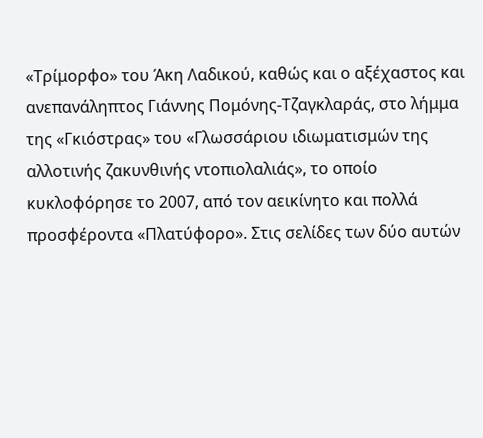«Τρίμορφο» του Άκη Λαδικού, καθώς και ο αξέχαστος και ανεπανάληπτος Γιάννης Πομόνης-Τζαγκλαράς, στο λήμμα της «Γκιόστρας» του «Γλωσσάριου ιδιωματισμών της αλλοτινής ζακυνθινής ντοπιολαλιάς», το οποίο κυκλοφόρησε το 2007, από τον αεικίνητο και πολλά προσφέροντα «Πλατύφορο». Στις σελίδες των δύο αυτών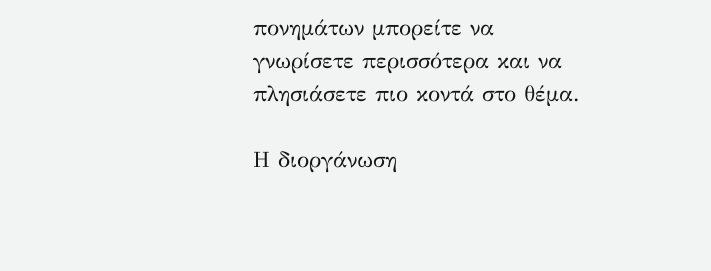πονημάτων μπορείτε να γνωρίσετε περισσότερα και να πλησιάσετε πιο κοντά στο θέμα.

Η διοργάνωση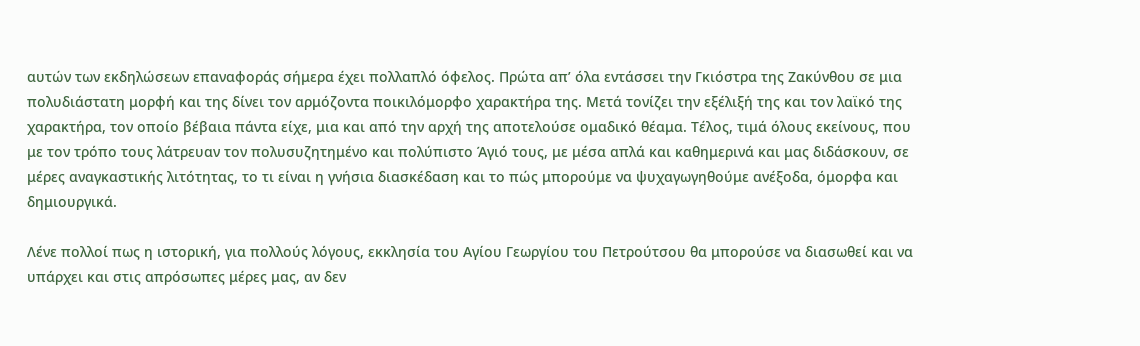αυτών των εκδηλώσεων επαναφοράς σήμερα έχει πολλαπλό όφελος. Πρώτα απ’ όλα εντάσσει την Γκιόστρα της Ζακύνθου σε μια πολυδιάστατη μορφή και της δίνει τον αρμόζοντα ποικιλόμορφο χαρακτήρα της. Μετά τονίζει την εξέλιξή της και τον λαϊκό της χαρακτήρα, τον οποίο βέβαια πάντα είχε, μια και από την αρχή της αποτελούσε ομαδικό θέαμα. Τέλος, τιμά όλους εκείνους, που με τον τρόπο τους λάτρευαν τον πολυσυζητημένο και πολύπιστο Άγιό τους, με μέσα απλά και καθημερινά και μας διδάσκουν, σε μέρες αναγκαστικής λιτότητας, το τι είναι η γνήσια διασκέδαση και το πώς μπορούμε να ψυχαγωγηθούμε ανέξοδα, όμορφα και δημιουργικά.

Λένε πολλοί πως η ιστορική, για πολλούς λόγους, εκκλησία του Αγίου Γεωργίου του Πετρούτσου θα μπορούσε να διασωθεί και να υπάρχει και στις απρόσωπες μέρες μας, αν δεν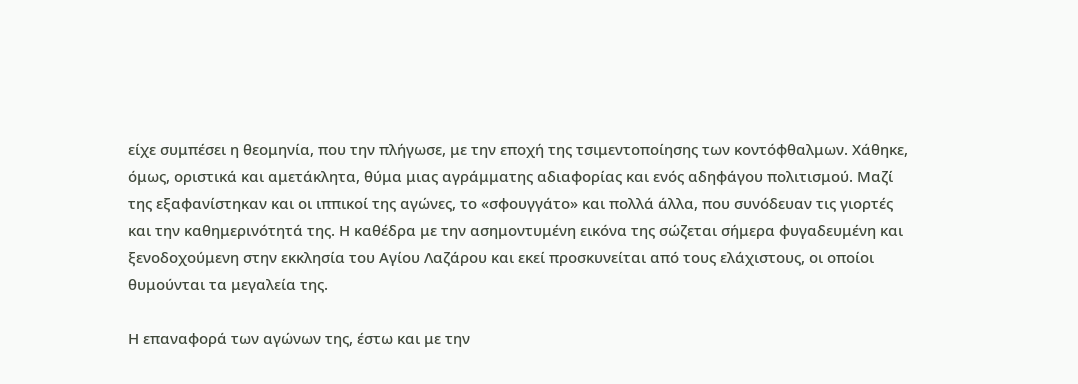είχε συμπέσει η θεομηνία, που την πλήγωσε, με την εποχή της τσιμεντοποίησης των κοντόφθαλμων. Χάθηκε, όμως, οριστικά και αμετάκλητα, θύμα μιας αγράμματης αδιαφορίας και ενός αδηφάγου πολιτισμού. Μαζί της εξαφανίστηκαν και οι ιππικοί της αγώνες, το «σφουγγάτο» και πολλά άλλα, που συνόδευαν τις γιορτές και την καθημερινότητά της. Η καθέδρα με την ασημοντυμένη εικόνα της σώζεται σήμερα φυγαδευμένη και ξενοδοχούμενη στην εκκλησία του Αγίου Λαζάρου και εκεί προσκυνείται από τους ελάχιστους, οι οποίοι θυμούνται τα μεγαλεία της.

Η επαναφορά των αγώνων της, έστω και με την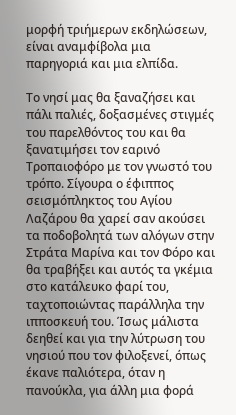μορφή τριήμερων εκδηλώσεων, είναι αναμφίβολα μια παρηγοριά και μια ελπίδα.

Το νησί μας θα ξαναζήσει και πάλι παλιές, δοξασμένες στιγμές του παρελθόντος του και θα ξανατιμήσει τον εαρινό Τροπαιοφόρο με τον γνωστό του τρόπο. Σίγουρα ο έφιππος σεισμόπληκτος του Αγίου Λαζάρου θα χαρεί σαν ακούσει τα ποδοβολητά των αλόγων στην Στράτα Μαρίνα και τον Φόρο και θα τραβήξει και αυτός τα γκέμια στο κατάλευκο φαρί του, ταχτοποιώντας παράλληλα την ιπποσκευή του. Ίσως μάλιστα δεηθεί και για την λύτρωση του νησιού που τον φιλοξενεί, όπως έκανε παλιότερα, όταν η πανούκλα, για άλλη μια φορά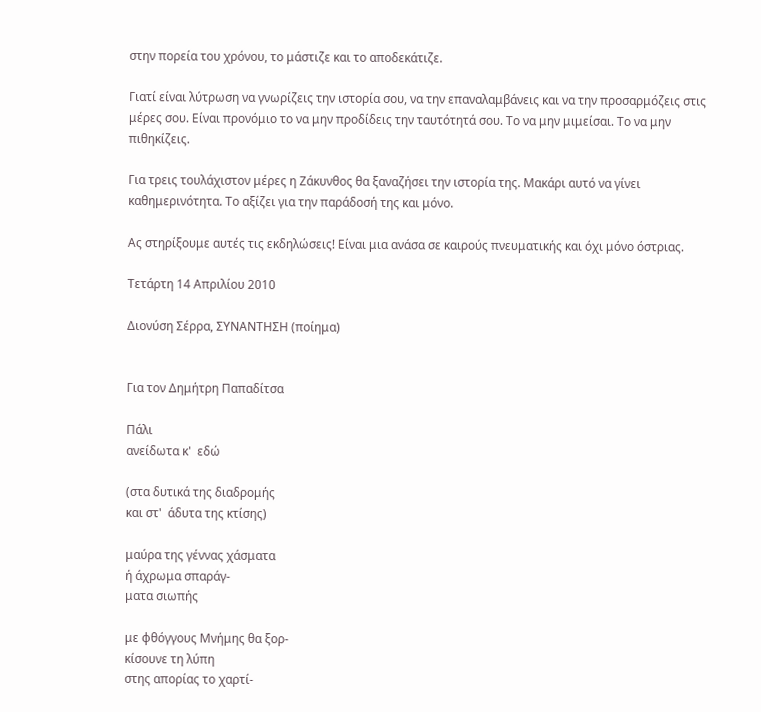στην πορεία του χρόνου, το μάστιζε και το αποδεκάτιζε.

Γιατί είναι λύτρωση να γνωρίζεις την ιστορία σου, να την επαναλαμβάνεις και να την προσαρμόζεις στις μέρες σου. Είναι προνόμιο το να μην προδίδεις την ταυτότητά σου. Το να μην μιμείσαι. Το να μην πιθηκίζεις.

Για τρεις τουλάχιστον μέρες η Ζάκυνθος θα ξαναζήσει την ιστορία της. Μακάρι αυτό να γίνει καθημερινότητα. Το αξίζει για την παράδοσή της και μόνο.

Ας στηρίξουμε αυτές τις εκδηλώσεις! Είναι μια ανάσα σε καιρούς πνευματικής και όχι μόνο όστριας.

Τετάρτη 14 Απριλίου 2010

Διονύση Σέρρα, ΣΥΝΑΝΤΗΣΗ (ποίημα)


Για τον Δημήτρη Παπαδίτσα

Πάλι
ανείδωτα κ'  εδώ

(στα δυτικά της διαδρομής
και στ'  άδυτα της κτίσης)

μαύρα της γέννας χάσματα
ή άχρωμα σπαράγ-
ματα σιωπής

με φθόγγους Μνήμης θα ξορ-
κίσουνε τη λύπη
στης απορίας το χαρτί-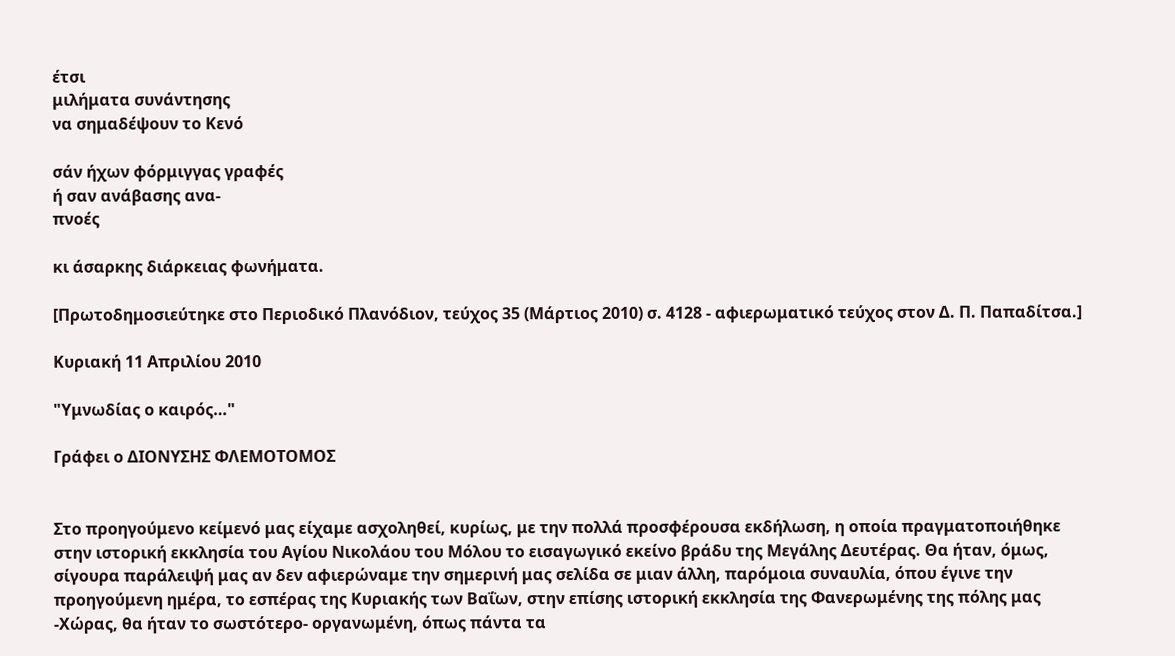έτσι
μιλήματα συνάντησης
να σημαδέψουν το Κενό

σάν ήχων φόρμιγγας γραφές
ή σαν ανάβασης ανα-
πνοές

κι άσαρκης διάρκειας φωνήματα.

[Πρωτοδημοσιεύτηκε στο Περιοδικό Πλανόδιον, τεύχος 35 (Μάρτιος 2010) σ. 4128 - αφιερωματικό τεύχος στον Δ. Π. Παπαδίτσα.]

Κυριακή 11 Απριλίου 2010

"Υμνωδίας ο καιρός…"

Γράφει ο ΔΙΟΝΥΣΗΣ ΦΛΕΜΟΤΟΜΟΣ


Στο προηγούμενο κείμενό μας είχαμε ασχοληθεί, κυρίως, με την πολλά προσφέρουσα εκδήλωση, η οποία πραγματοποιήθηκε στην ιστορική εκκλησία του Αγίου Νικολάου του Μόλου το εισαγωγικό εκείνο βράδυ της Μεγάλης Δευτέρας. Θα ήταν, όμως, σίγουρα παράλειψή μας αν δεν αφιερώναμε την σημερινή μας σελίδα σε μιαν άλλη, παρόμοια συναυλία, όπου έγινε την προηγούμενη ημέρα, το εσπέρας της Κυριακής των Βαΐων, στην επίσης ιστορική εκκλησία της Φανερωμένης της πόλης μας -Χώρας, θα ήταν το σωστότερο- οργανωμένη, όπως πάντα τα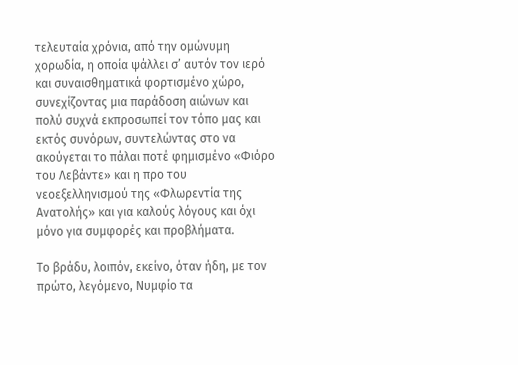τελευταία χρόνια, από την ομώνυμη χορωδία, η οποία ψάλλει σ’ αυτόν τον ιερό και συναισθηματικά φορτισμένο χώρο, συνεχίζοντας μια παράδοση αιώνων και πολύ συχνά εκπροσωπεί τον τόπο μας και εκτός συνόρων, συντελώντας στο να ακούγεται το πάλαι ποτέ φημισμένο «Φιόρο του Λεβάντε» και η προ του νεοεξελληνισμού της «Φλωρεντία της Ανατολής» και για καλούς λόγους και όχι μόνο για συμφορές και προβλήματα.

Το βράδυ, λοιπόν, εκείνο, όταν ήδη, με τον πρώτο, λεγόμενο, Νυμφίο τα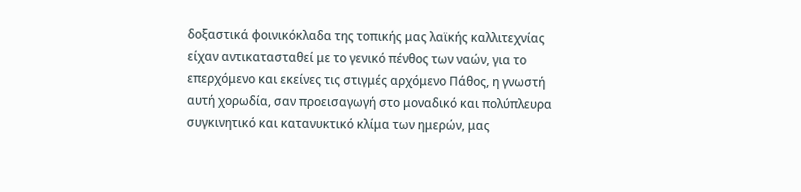δοξαστικά φοινικόκλαδα της τοπικής μας λαϊκής καλλιτεχνίας είχαν αντικατασταθεί με το γενικό πένθος των ναών, για το επερχόμενο και εκείνες τις στιγμές αρχόμενο Πάθος, η γνωστή αυτή χορωδία, σαν προεισαγωγή στο μοναδικό και πολύπλευρα συγκινητικό και κατανυκτικό κλίμα των ημερών, μας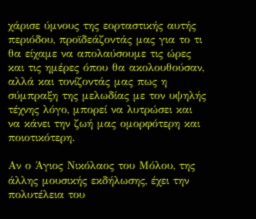χάρισε ύμνους της εορταστικής αυτής περιόδου, προϊδεάζοντάς μας για το τι θα είχαμε να απολαύσουμε τις ώρες και τις ημέρες όπου θα ακολουθούσαν, αλλά και τονίζοντάς μας πως η σύμπραξη της μελωδίας με τον υψηλής τέχνης λόγο, μπορεί να λυτρώσει και να κάνει την ζωή μας ομορφότερη και ποιοτικότερη.

Αν ο Άγιος Νικόλαος του Μόλου, της άλλης μουσικής εκδήλωσης, έχει την πολυτέλεια του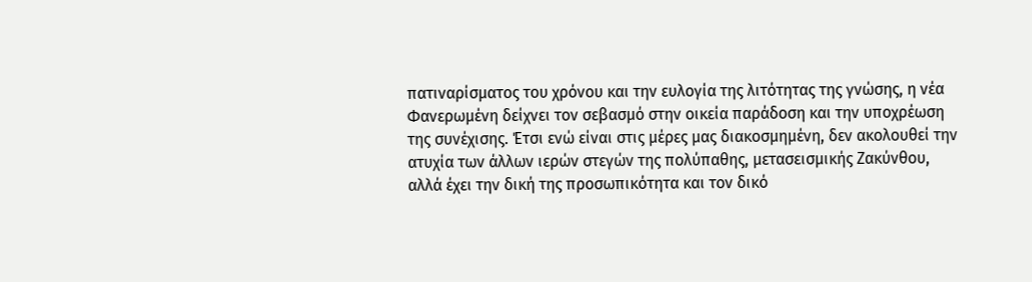πατιναρίσματος του χρόνου και την ευλογία της λιτότητας της γνώσης, η νέα Φανερωμένη δείχνει τον σεβασμό στην οικεία παράδοση και την υποχρέωση της συνέχισης. Έτσι ενώ είναι στις μέρες μας διακοσμημένη, δεν ακολουθεί την ατυχία των άλλων ιερών στεγών της πολύπαθης, μετασεισμικής Ζακύνθου, αλλά έχει την δική της προσωπικότητα και τον δικό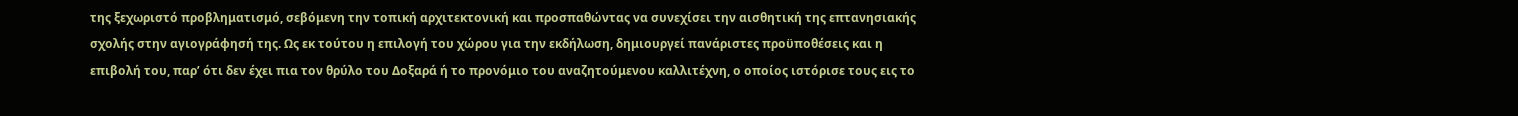της ξεχωριστό προβληματισμό, σεβόμενη την τοπική αρχιτεκτονική και προσπαθώντας να συνεχίσει την αισθητική της επτανησιακής σχολής στην αγιογράφησή της. Ως εκ τούτου η επιλογή του χώρου για την εκδήλωση, δημιουργεί πανάριστες προϋποθέσεις και η επιβολή του, παρ’ ότι δεν έχει πια τον θρύλο του Δοξαρά ή το προνόμιο του αναζητούμενου καλλιτέχνη, ο οποίος ιστόρισε τους εις το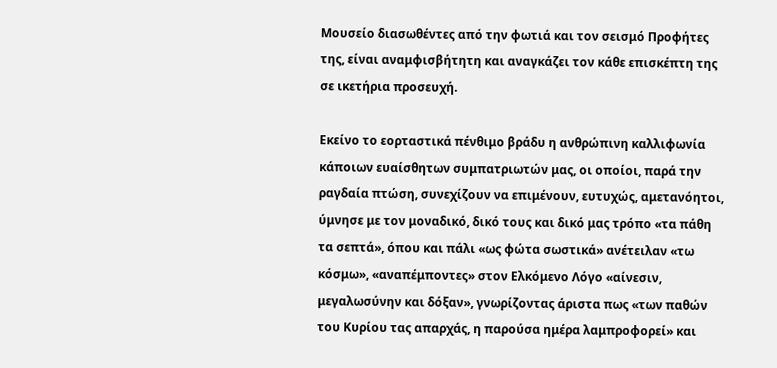Μουσείο διασωθέντες από την φωτιά και τον σεισμό Προφήτες της, είναι αναμφισβήτητη και αναγκάζει τον κάθε επισκέπτη της σε ικετήρια προσευχή.

Εκείνο το εορταστικά πένθιμο βράδυ η ανθρώπινη καλλιφωνία κάποιων ευαίσθητων συμπατριωτών μας, οι οποίοι, παρά την ραγδαία πτώση, συνεχίζουν να επιμένουν, ευτυχώς, αμετανόητοι, ύμνησε με τον μοναδικό, δικό τους και δικό μας τρόπο «τα πάθη τα σεπτά», όπου και πάλι «ως φώτα σωστικά» ανέτειλαν «τω κόσμω», «αναπέμποντες» στον Ελκόμενο Λόγο «αίνεσιν, μεγαλωσύνην και δόξαν», γνωρίζοντας άριστα πως «των παθών του Κυρίου τας απαρχάς, η παρούσα ημέρα λαμπροφορεί» και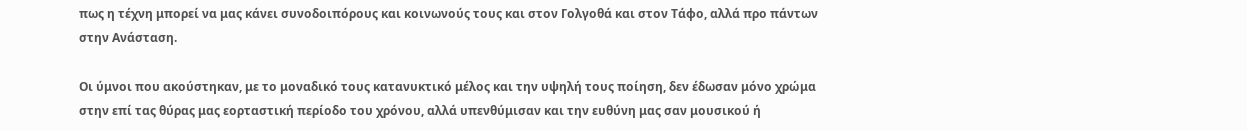πως η τέχνη μπορεί να μας κάνει συνοδοιπόρους και κοινωνούς τους και στον Γολγοθά και στον Τάφο, αλλά προ πάντων στην Ανάσταση.

Οι ύμνοι που ακούστηκαν, με το μοναδικό τους κατανυκτικό μέλος και την υψηλή τους ποίηση, δεν έδωσαν μόνο χρώμα στην επί τας θύρας μας εορταστική περίοδο του χρόνου, αλλά υπενθύμισαν και την ευθύνη μας σαν μουσικού ή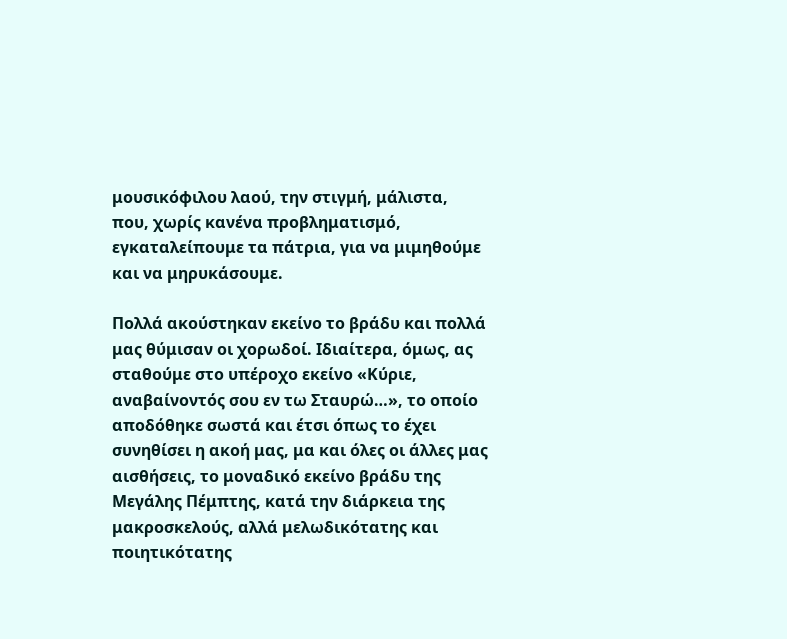μουσικόφιλου λαού, την στιγμή, μάλιστα, που, χωρίς κανένα προβληματισμό, εγκαταλείπουμε τα πάτρια, για να μιμηθούμε και να μηρυκάσουμε.

Πολλά ακούστηκαν εκείνο το βράδυ και πολλά μας θύμισαν οι χορωδοί. Ιδιαίτερα, όμως, ας σταθούμε στο υπέροχο εκείνο «Κύριε, αναβαίνοντός σου εν τω Σταυρώ…», το οποίο αποδόθηκε σωστά και έτσι όπως το έχει συνηθίσει η ακοή μας, μα και όλες οι άλλες μας αισθήσεις, το μοναδικό εκείνο βράδυ της Μεγάλης Πέμπτης, κατά την διάρκεια της μακροσκελούς, αλλά μελωδικότατης και ποιητικότατης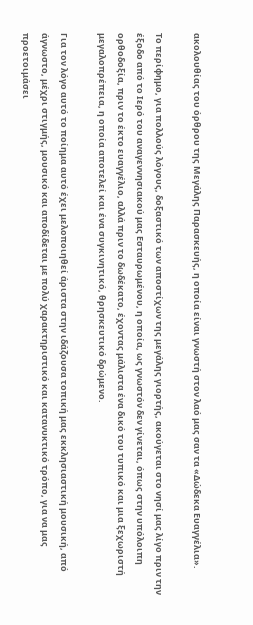ακολουθίας του όρθρου της Μεγάλης Παρασκευής, η οποία είναι γνωστή στον λαό μας σαν τα «Δώδεκα Ευαγγέλια».

Το περίφημο, για πολλούς λόγους, δοξαστικό των αποστίχων της μεγάλης γιορτής, ακούγεται στο νησί μας λίγο πριν την έξοδο από το Ιερό του αναγεννησιακού μας Εσταυρωμένου, η οποία, ως γνωστόν δεν γίνεται, όπως στην υπόλοιπη ορθοδοξία, πριν το έκτο ευαγγέλιο, αλλά πριν το δωδέκατο, έχοντας μάλιστα ένα δικό του τυπικό και μια ξεχωριστή μεγαλοπρέπεια, η οποία αποτελεί και ένα συγκινητικό, θρησκευτικό δρώμενο.

Για τον λόγο αυτό το ποίημα αυτό έχει μελοποιηθεί άριστα στην ιδάζουσα τοπική μας εκκλησιαστική μουσική, από άγνωστο, μέχρι στιγμής, μουσικό και αποδίδεται με πολύ χαρακτηριστικό και κατανυκτικό τρόπο, για να μας προετοιμάσει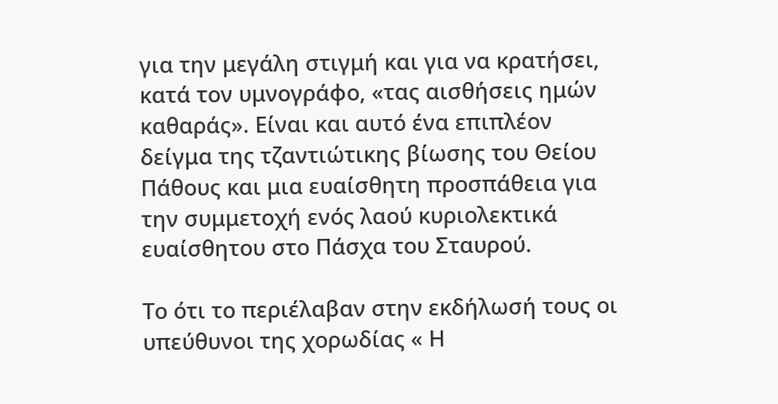για την μεγάλη στιγμή και για να κρατήσει, κατά τον υμνογράφο, «τας αισθήσεις ημών καθαράς». Είναι και αυτό ένα επιπλέον δείγμα της τζαντιώτικης βίωσης του Θείου Πάθους και μια ευαίσθητη προσπάθεια για την συμμετοχή ενός λαού κυριολεκτικά ευαίσθητου στο Πάσχα του Σταυρού.

Το ότι το περιέλαβαν στην εκδήλωσή τους οι υπεύθυνοι της χορωδίας « Η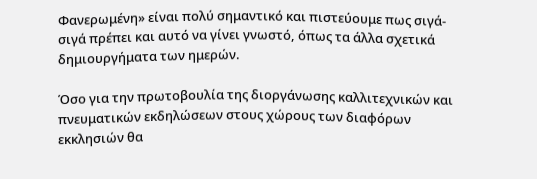Φανερωμένη» είναι πολύ σημαντικό και πιστεύουμε πως σιγά-σιγά πρέπει και αυτό να γίνει γνωστό, όπως τα άλλα σχετικά δημιουργήματα των ημερών.

Όσο για την πρωτοβουλία της διοργάνωσης καλλιτεχνικών και πνευματικών εκδηλώσεων στους χώρους των διαφόρων εκκλησιών θα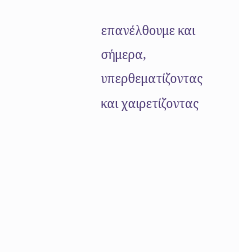επανέλθουμε και σήμερα, υπερθεματίζοντας και χαιρετίζοντας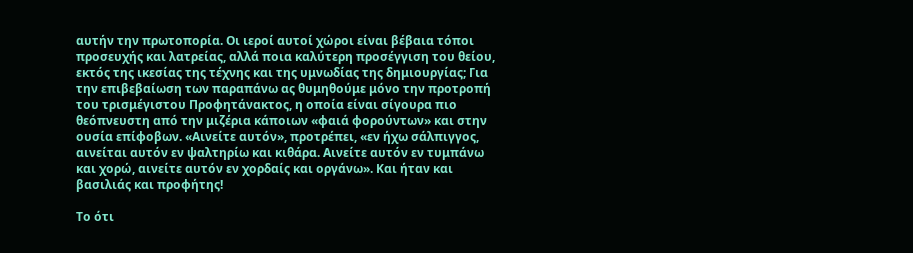αυτήν την πρωτοπορία. Οι ιεροί αυτοί χώροι είναι βέβαια τόποι προσευχής και λατρείας, αλλά ποια καλύτερη προσέγγιση του θείου, εκτός της ικεσίας της τέχνης και της υμνωδίας της δημιουργίας; Για την επιβεβαίωση των παραπάνω ας θυμηθούμε μόνο την προτροπή του τρισμέγιστου Προφητάνακτος, η οποία είναι σίγουρα πιο θεόπνευστη από την μιζέρια κάποιων «φαιά φορούντων» και στην ουσία επίφοβων. «Αινείτε αυτόν», προτρέπει, «εν ήχω σάλπιγγος, αινείται αυτόν εν ψαλτηρίω και κιθάρα. Αινείτε αυτόν εν τυμπάνω και χορώ, αινείτε αυτόν εν χορδαίς και οργάνω». Και ήταν και βασιλιάς και προφήτης!

Το ότι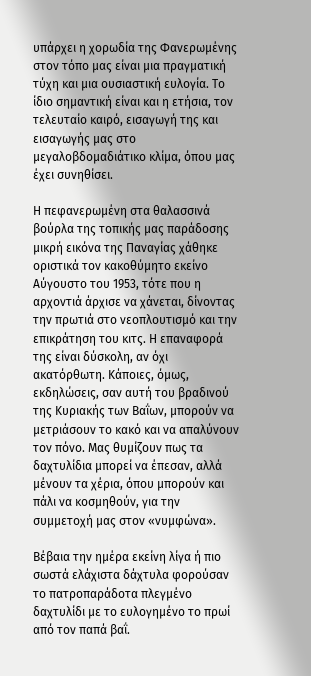υπάρχει η χορωδία της Φανερωμένης στον τόπο μας είναι μια πραγματική τύχη και μια ουσιαστική ευλογία. Το ίδιο σημαντική είναι και η ετήσια, τον τελευταίο καιρό, εισαγωγή της και εισαγωγής μας στο μεγαλοβδομαδιάτικο κλίμα, όπου μας έχει συνηθίσει.

Η πεφανερωμένη στα θαλασσινά βούρλα της τοπικής μας παράδοσης μικρή εικόνα της Παναγίας χάθηκε οριστικά τον κακοθύμητο εκείνο Αύγουστο του 1953, τότε που η αρχοντιά άρχισε να χάνεται, δίνοντας την πρωτιά στο νεοπλουτισμό και την επικράτηση του κιτς. Η επαναφορά της είναι δύσκολη, αν όχι ακατόρθωτη. Κάποιες, όμως, εκδηλώσεις, σαν αυτή του βραδινού της Κυριακής των Βαΐων, μπορούν να μετριάσουν το κακό και να απαλύνουν τον πόνο. Μας θυμίζουν πως τα δαχτυλίδια μπορεί να έπεσαν, αλλά μένουν τα χέρια, όπου μπορούν και πάλι να κοσμηθούν, για την συμμετοχή μας στον «νυμφώνα».

Βέβαια την ημέρα εκείνη λίγα ή πιο σωστά ελάχιστα δάχτυλα φορούσαν το πατροπαράδοτα πλεγμένο δαχτυλίδι με το ευλογημένο το πρωί από τον παπά βαΐ.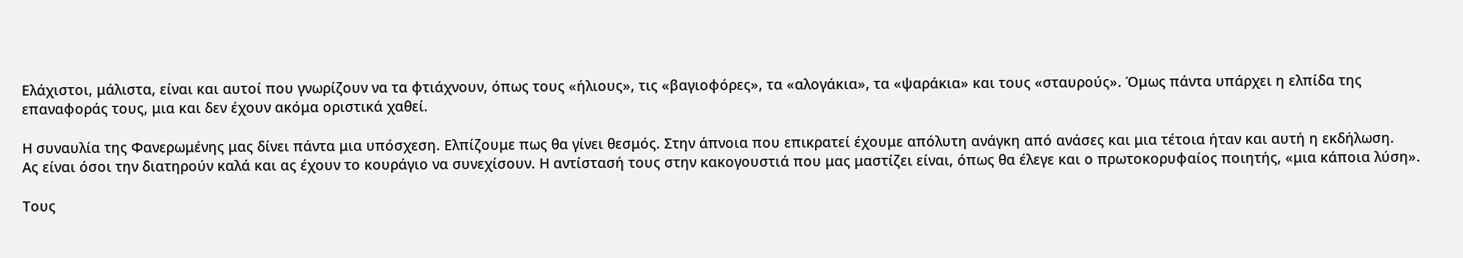Ελάχιστοι, μάλιστα, είναι και αυτοί που γνωρίζουν να τα φτιάχνουν, όπως τους «ήλιους», τις «βαγιοφόρες», τα «αλογάκια», τα «ψαράκια» και τους «σταυρούς». Όμως πάντα υπάρχει η ελπίδα της επαναφοράς τους, μια και δεν έχουν ακόμα οριστικά χαθεί.

Η συναυλία της Φανερωμένης μας δίνει πάντα μια υπόσχεση. Ελπίζουμε πως θα γίνει θεσμός. Στην άπνοια που επικρατεί έχουμε απόλυτη ανάγκη από ανάσες και μια τέτοια ήταν και αυτή η εκδήλωση.
Ας είναι όσοι την διατηρούν καλά και ας έχουν το κουράγιο να συνεχίσουν. Η αντίστασή τους στην κακογουστιά που μας μαστίζει είναι, όπως θα έλεγε και ο πρωτοκορυφαίος ποιητής, «μια κάποια λύση».

Τους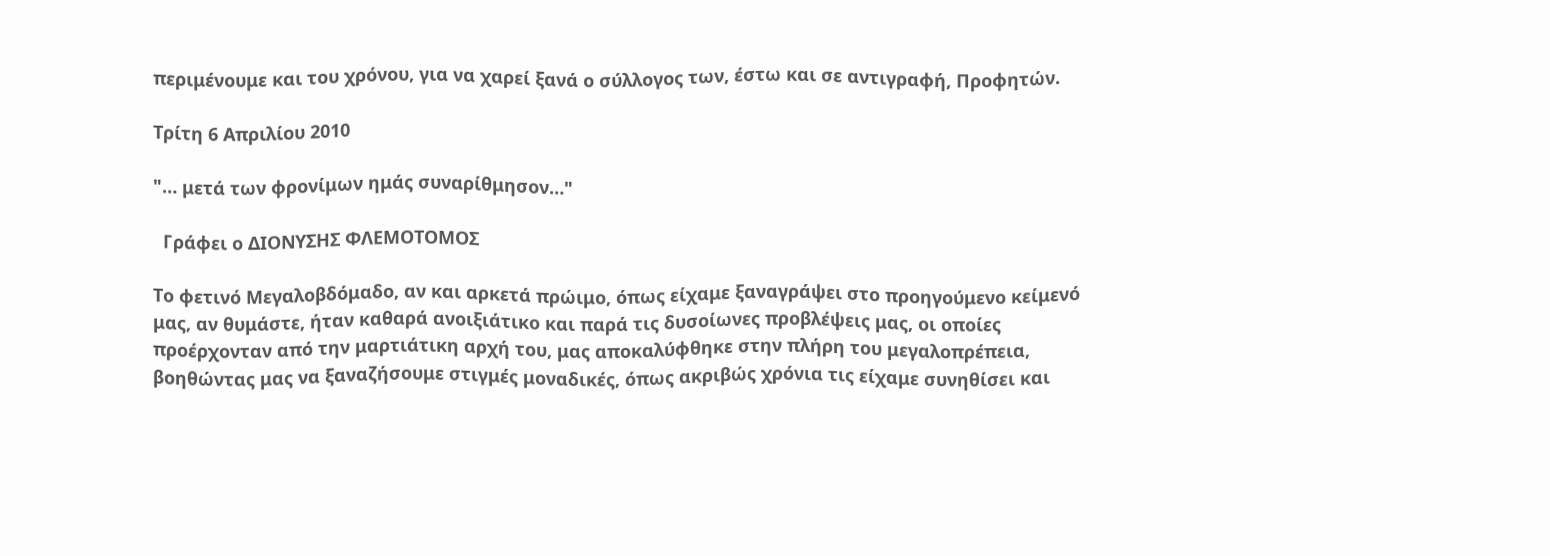περιμένουμε και του χρόνου, για να χαρεί ξανά ο σύλλογος των, έστω και σε αντιγραφή, Προφητών.

Τρίτη 6 Απριλίου 2010

"… μετά των φρονίμων ημάς συναρίθμησον…"

  Γράφει ο ΔΙΟΝΥΣΗΣ ΦΛΕΜΟΤΟΜΟΣ

Το φετινό Μεγαλοβδόμαδο, αν και αρκετά πρώιμο, όπως είχαμε ξαναγράψει στο προηγούμενο κείμενό μας, αν θυμάστε, ήταν καθαρά ανοιξιάτικο και παρά τις δυσοίωνες προβλέψεις μας, οι οποίες προέρχονταν από την μαρτιάτικη αρχή του, μας αποκαλύφθηκε στην πλήρη του μεγαλοπρέπεια, βοηθώντας μας να ξαναζήσουμε στιγμές μοναδικές, όπως ακριβώς χρόνια τις είχαμε συνηθίσει και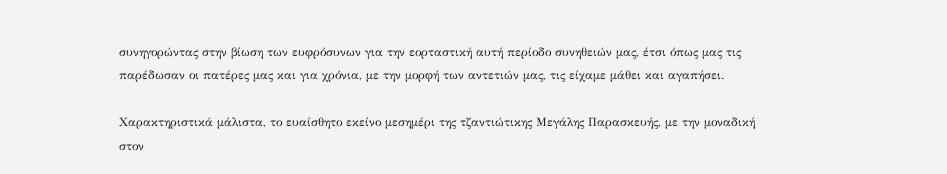συνηγορώντας στην βίωση των ευφρόσυνων για την εορταστική αυτή περίοδο συνηθειών μας, έτσι όπως μας τις παρέδωσαν οι πατέρες μας και για χρόνια, με την μορφή των αντετιών μας, τις είχαμε μάθει και αγαπήσει.

Χαρακτηριστικά μάλιστα, το ευαίσθητο εκείνο μεσημέρι της τζαντιώτικης Μεγάλης Παρασκευής, με την μοναδική στον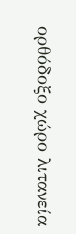ορθόδοξο χώρο λιτανεία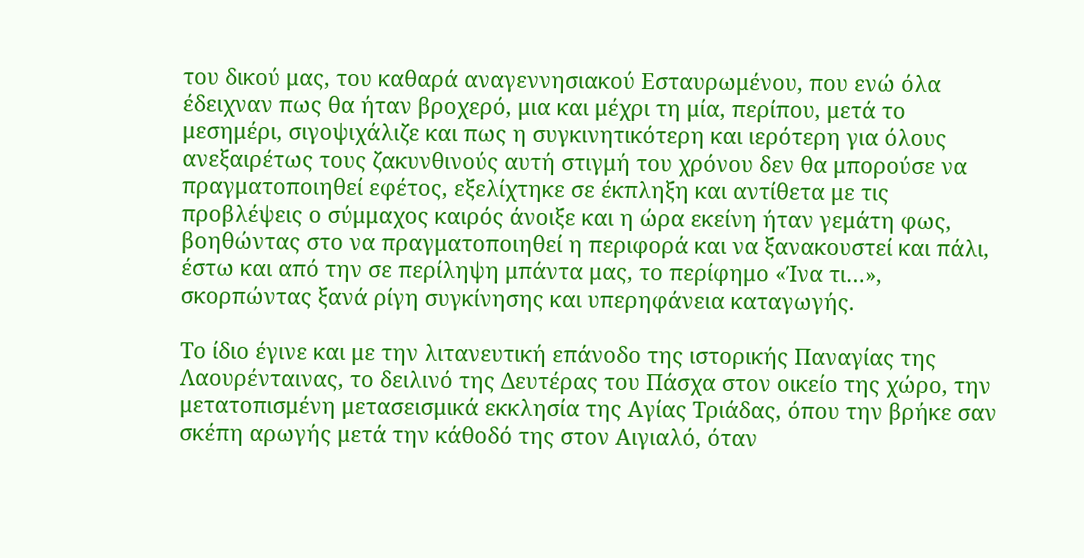του δικού μας, του καθαρά αναγεννησιακού Εσταυρωμένου, που ενώ όλα έδειχναν πως θα ήταν βροχερό, μια και μέχρι τη μία, περίπου, μετά το μεσημέρι, σιγοψιχάλιζε και πως η συγκινητικότερη και ιερότερη για όλους ανεξαιρέτως τους ζακυνθινούς αυτή στιγμή του χρόνου δεν θα μπορούσε να πραγματοποιηθεί εφέτος, εξελίχτηκε σε έκπληξη και αντίθετα με τις προβλέψεις ο σύμμαχος καιρός άνοιξε και η ώρα εκείνη ήταν γεμάτη φως, βοηθώντας στο να πραγματοποιηθεί η περιφορά και να ξανακουστεί και πάλι, έστω και από την σε περίληψη μπάντα μας, το περίφημο «Ίνα τι…», σκορπώντας ξανά ρίγη συγκίνησης και υπερηφάνεια καταγωγής.

Το ίδιο έγινε και με την λιτανευτική επάνοδο της ιστορικής Παναγίας της Λαουρένταινας, το δειλινό της Δευτέρας του Πάσχα στον οικείο της χώρο, την μετατοπισμένη μετασεισμικά εκκλησία της Αγίας Τριάδας, όπου την βρήκε σαν σκέπη αρωγής μετά την κάθοδό της στον Αιγιαλό, όταν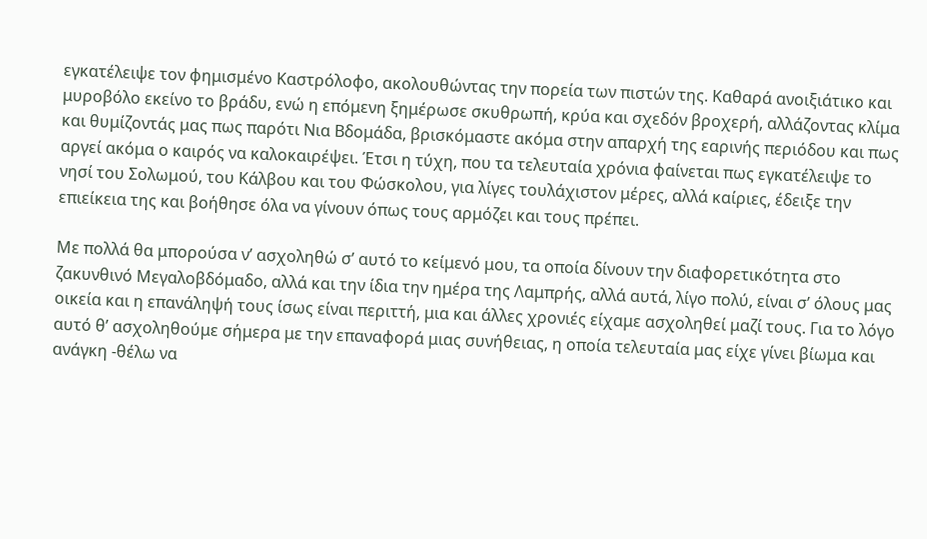εγκατέλειψε τον φημισμένο Καστρόλοφο, ακολουθώντας την πορεία των πιστών της. Καθαρά ανοιξιάτικο και μυροβόλο εκείνο το βράδυ, ενώ η επόμενη ξημέρωσε σκυθρωπή, κρύα και σχεδόν βροχερή, αλλάζοντας κλίμα και θυμίζοντάς μας πως παρότι Νια Βδομάδα, βρισκόμαστε ακόμα στην απαρχή της εαρινής περιόδου και πως αργεί ακόμα ο καιρός να καλοκαιρέψει. Έτσι η τύχη, που τα τελευταία χρόνια φαίνεται πως εγκατέλειψε το νησί του Σολωμού, του Κάλβου και του Φώσκολου, για λίγες τουλάχιστον μέρες, αλλά καίριες, έδειξε την επιείκεια της και βοήθησε όλα να γίνουν όπως τους αρμόζει και τους πρέπει.

Με πολλά θα μπορούσα ν’ ασχοληθώ σ’ αυτό το κείμενό μου, τα οποία δίνουν την διαφορετικότητα στο ζακυνθινό Μεγαλοβδόμαδο, αλλά και την ίδια την ημέρα της Λαμπρής, αλλά αυτά, λίγο πολύ, είναι σ’ όλους μας οικεία και η επανάληψή τους ίσως είναι περιττή, μια και άλλες χρονιές είχαμε ασχοληθεί μαζί τους. Για το λόγο αυτό θ’ ασχοληθούμε σήμερα με την επαναφορά μιας συνήθειας, η οποία τελευταία μας είχε γίνει βίωμα και ανάγκη -θέλω να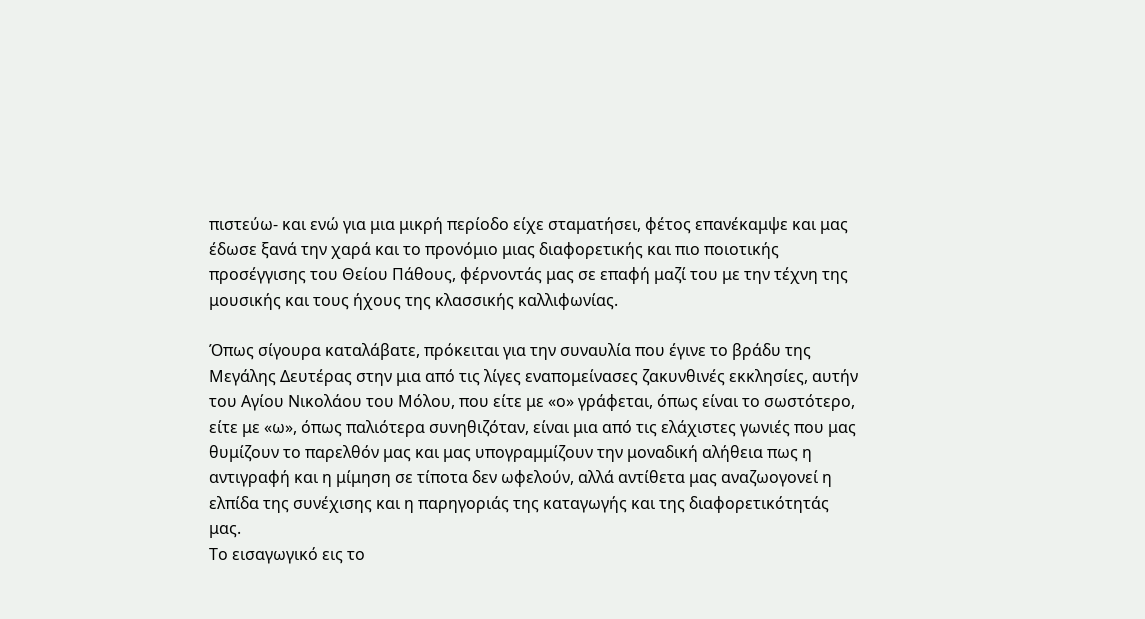πιστεύω- και ενώ για μια μικρή περίοδο είχε σταματήσει, φέτος επανέκαμψε και μας έδωσε ξανά την χαρά και το προνόμιο μιας διαφορετικής και πιο ποιοτικής προσέγγισης του Θείου Πάθους, φέρνοντάς μας σε επαφή μαζί του με την τέχνη της μουσικής και τους ήχους της κλασσικής καλλιφωνίας.

Όπως σίγουρα καταλάβατε, πρόκειται για την συναυλία που έγινε το βράδυ της Μεγάλης Δευτέρας στην μια από τις λίγες εναπομείνασες ζακυνθινές εκκλησίες, αυτήν του Αγίου Νικολάου του Μόλου, που είτε με «ο» γράφεται, όπως είναι το σωστότερο, είτε με «ω», όπως παλιότερα συνηθιζόταν, είναι μια από τις ελάχιστες γωνιές που μας θυμίζουν το παρελθόν μας και μας υπογραμμίζουν την μοναδική αλήθεια πως η αντιγραφή και η μίμηση σε τίποτα δεν ωφελούν, αλλά αντίθετα μας αναζωογονεί η ελπίδα της συνέχισης και η παρηγοριάς της καταγωγής και της διαφορετικότητάς μας.
Το εισαγωγικό εις το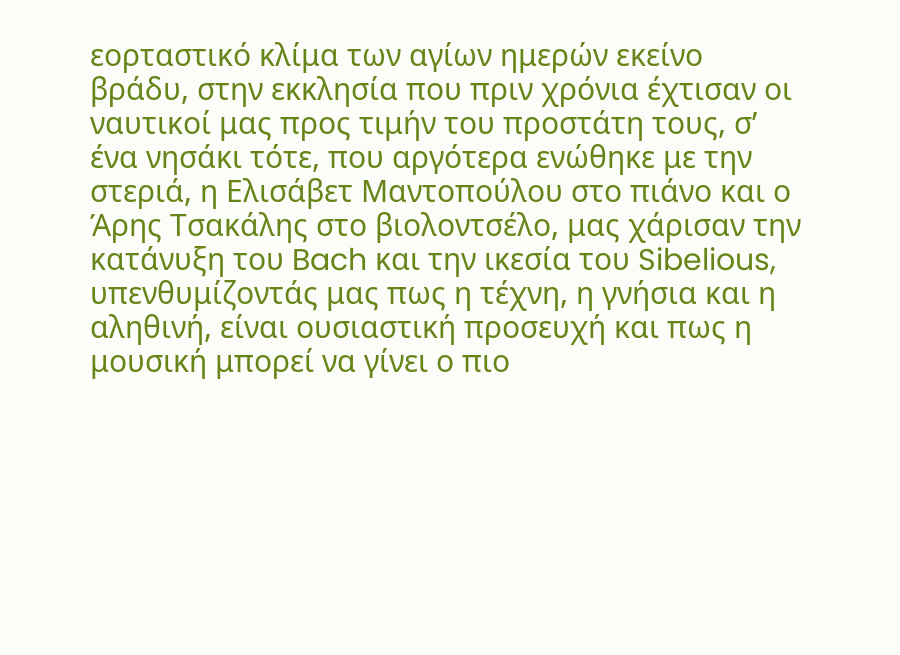εορταστικό κλίμα των αγίων ημερών εκείνο βράδυ, στην εκκλησία που πριν χρόνια έχτισαν οι ναυτικοί μας προς τιμήν του προστάτη τους, σ’ ένα νησάκι τότε, που αργότερα ενώθηκε με την στεριά, η Ελισάβετ Μαντοπούλου στο πιάνο και ο Άρης Τσακάλης στο βιολοντσέλο, μας χάρισαν την κατάνυξη του Bach και την ικεσία του Sibelious, υπενθυμίζοντάς μας πως η τέχνη, η γνήσια και η αληθινή, είναι ουσιαστική προσευχή και πως η μουσική μπορεί να γίνει ο πιο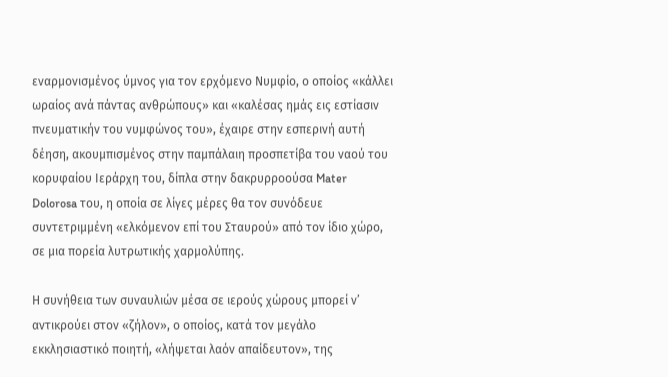εναρμονισμένος ύμνος για τον ερχόμενο Νυμφίο, ο οποίος «κάλλει ωραίος ανά πάντας ανθρώπους» και «καλέσας ημάς εις εστίασιν πνευματικήν του νυμφώνος του», έχαιρε στην εσπερινή αυτή δέηση, ακουμπισμένος στην παμπάλαιη προσπετίβα του ναού του κορυφαίου Ιεράρχη του, δίπλα στην δακρυρροούσα Mater Dolorosa του, η οποία σε λίγες μέρες θα τον συνόδευε συντετριμμένη «ελκόμενον επί του Σταυρού» από τον ίδιο χώρο, σε μια πορεία λυτρωτικής χαρμολύπης.

Η συνήθεια των συναυλιών μέσα σε ιερούς χώρους μπορεί ν’ αντικρούει στον «ζήλον», ο οποίος, κατά τον μεγάλο εκκλησιαστικό ποιητή, «λήψεται λαόν απαίδευτον», της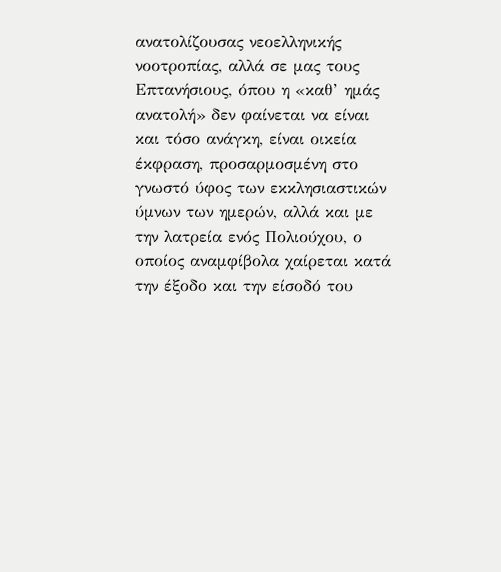ανατολίζουσας νεοελληνικής νοοτροπίας, αλλά σε μας τους Επτανήσιους, όπου η «καθ’ ημάς ανατολή» δεν φαίνεται να είναι και τόσο ανάγκη, είναι οικεία έκφραση, προσαρμοσμένη στο γνωστό ύφος των εκκλησιαστικών ύμνων των ημερών, αλλά και με την λατρεία ενός Πολιούχου, ο οποίος αναμφίβολα χαίρεται κατά την έξοδο και την είσοδό του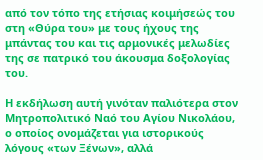από τον τόπο της ετήσιας κοιμήσεώς του στη «Θύρα του» με τους ήχους της μπάντας του και τις αρμονικές μελωδίες της σε πατρικό του άκουσμα δοξολογίας του.

Η εκδήλωση αυτή γινόταν παλιότερα στον Μητροπολιτικό Ναό του Αγίου Νικολάου, ο οποίος ονομάζεται για ιστορικούς λόγους «των Ξένων», αλλά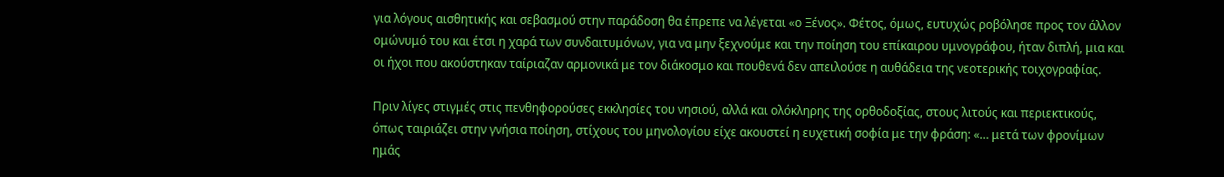για λόγους αισθητικής και σεβασμού στην παράδοση θα έπρεπε να λέγεται «ο Ξένος». Φέτος, όμως, ευτυχώς ροβόλησε προς τον άλλον ομώνυμό του και έτσι η χαρά των συνδαιτυμόνων, για να μην ξεχνούμε και την ποίηση του επίκαιρου υμνογράφου, ήταν διπλή, μια και οι ήχοι που ακούστηκαν ταίριαζαν αρμονικά με τον διάκοσμο και πουθενά δεν απειλούσε η αυθάδεια της νεοτερικής τοιχογραφίας.

Πριν λίγες στιγμές στις πενθηφορούσες εκκλησίες του νησιού, αλλά και ολόκληρης της ορθοδοξίας, στους λιτούς και περιεκτικούς, όπως ταιριάζει στην γνήσια ποίηση, στίχους του μηνολογίου είχε ακουστεί η ευχετική σοφία με την φράση: «… μετά των φρονίμων ημάς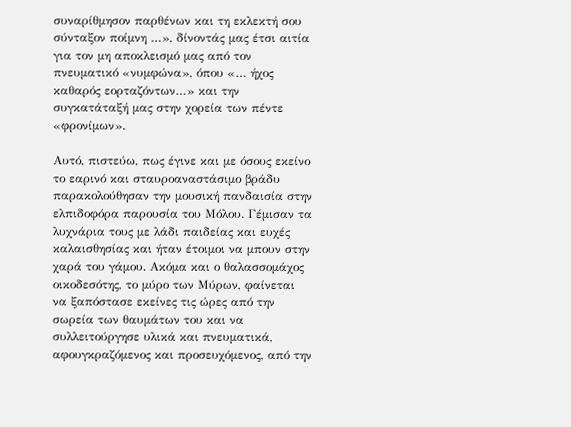συναρίθμησον παρθένων και τη εκλεκτή σου σύνταξον ποίμνη …», δίνοντάς μας έτσι αιτία για τον μη αποκλεισμό μας από τον πνευματικό «νυμφώνα», όπου «… ήχος καθαρός εορταζόντων…» και την συγκατάταξή μας στην χορεία των πέντε «φρονίμων».

Αυτό, πιστεύω, πως έγινε και με όσους εκείνο το εαρινό και σταυροαναστάσιμο βράδυ παρακολούθησαν την μουσική πανδαισία στην ελπιδοφόρα παρουσία του Μόλου. Γέμισαν τα λυχνάρια τους με λάδι παιδείας και ευχές καλαισθησίας και ήταν έτοιμοι να μπουν στην χαρά του γάμου. Ακόμα και ο θαλασσομάχος οικοδεσότης, το μύρο των Μύρων, φαίνεται να ξαπόστασε εκείνες τις ώρες από την σωρεία των θαυμάτων του και να συλλειτούργησε υλικά και πνευματικά, αφουγκραζόμενος και προσευχόμενος, από την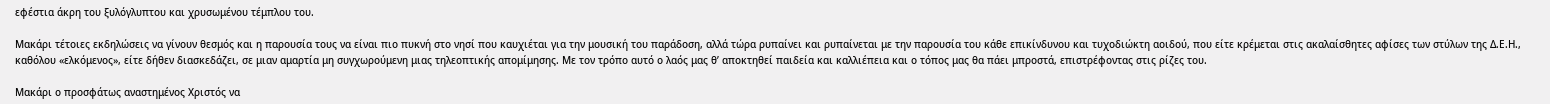εφέστια άκρη του ξυλόγλυπτου και χρυσωμένου τέμπλου του.

Μακάρι τέτοιες εκδηλώσεις να γίνουν θεσμός και η παρουσία τους να είναι πιο πυκνή στο νησί που καυχιέται για την μουσική του παράδοση, αλλά τώρα ρυπαίνει και ρυπαίνεται με την παρουσία του κάθε επικίνδυνου και τυχοδιώκτη αοιδού, που είτε κρέμεται στις ακαλαίσθητες αφίσες των στύλων της Δ.Ε.Η., καθόλου «ελκόμενος», είτε δήθεν διασκεδάζει, σε μιαν αμαρτία μη συγχωρούμενη μιας τηλεοπτικής απομίμησης. Με τον τρόπο αυτό ο λαός μας θ’ αποκτηθεί παιδεία και καλλιέπεια και ο τόπος μας θα πάει μπροστά, επιστρέφοντας στις ρίζες του.

Μακάρι ο προσφάτως αναστημένος Χριστός να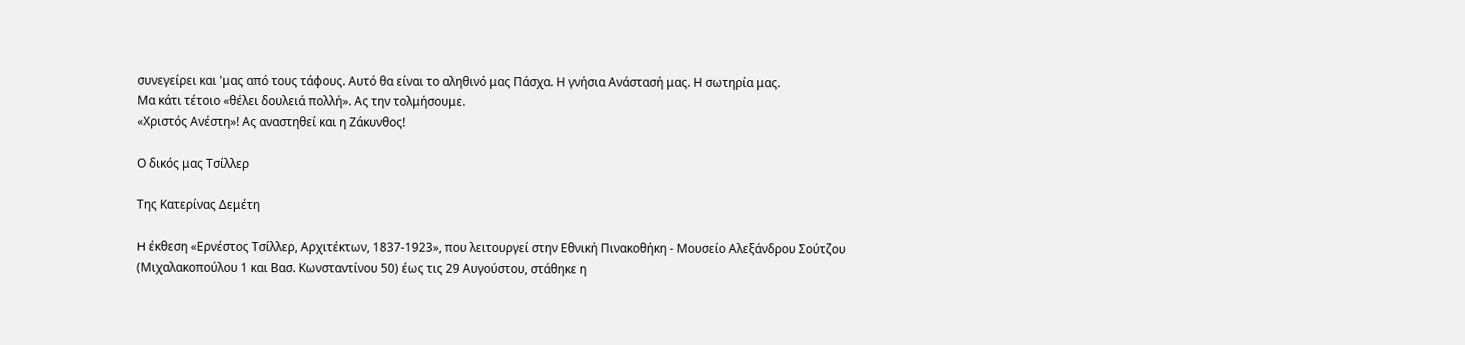συνεγείρει και 'μας από τους τάφους. Αυτό θα είναι το αληθινό μας Πάσχα. Η γνήσια Ανάστασή μας. Η σωτηρία μας.
Μα κάτι τέτοιο «θέλει δουλειά πολλή». Ας την τολμήσουμε.
«Χριστός Ανέστη»! Ας αναστηθεί και η Ζάκυνθος!

Ο δικός μας Τσίλλερ

Της Κατερίνας Δεμέτη

H έκθεση «Ερνέστος Τσίλλερ, Αρχιτέκτων, 1837-1923», που λειτουργεί στην Εθνική Πινακοθήκη - Μουσείο Αλεξάνδρου Σούτζου (Μιχαλακοπούλου 1 και Βασ. Κωνσταντίνου 50) έως τις 29 Αυγούστου, στάθηκε η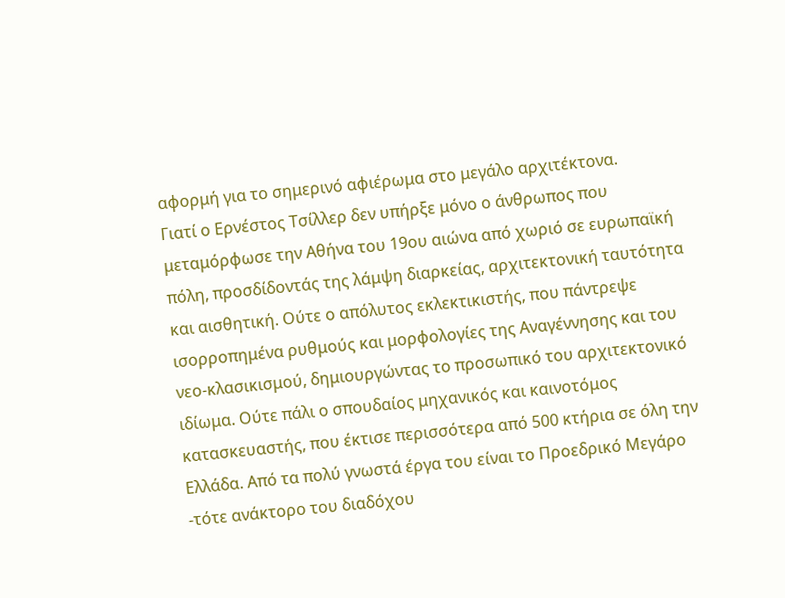αφορμή για το σημερινό αφιέρωμα στο μεγάλο αρχιτέκτονα.
Γιατί ο Ερνέστος Τσίλλερ δεν υπήρξε μόνο ο άνθρωπος που μεταμόρφωσε την Αθήνα του 19ου αιώνα από χωριό σε ευρωπαϊκή πόλη, προσδίδοντάς της λάμψη διαρκείας, αρχιτεκτονική ταυτότητα και αισθητική. Ούτε ο απόλυτος εκλεκτικιστής, που πάντρεψε ισορροπημένα ρυθμούς και μορφολογίες της Αναγέννησης και του νεο-κλασικισμού, δημιουργώντας το προσωπικό του αρχιτεκτονικό ιδίωμα. Ούτε πάλι ο σπουδαίος μηχανικός και καινοτόμος κατασκευαστής, που έκτισε περισσότερα από 500 κτήρια σε όλη την Ελλάδα. Από τα πολύ γνωστά έργα του είναι το Προεδρικό Μεγάρο -τότε ανάκτορο του διαδόχου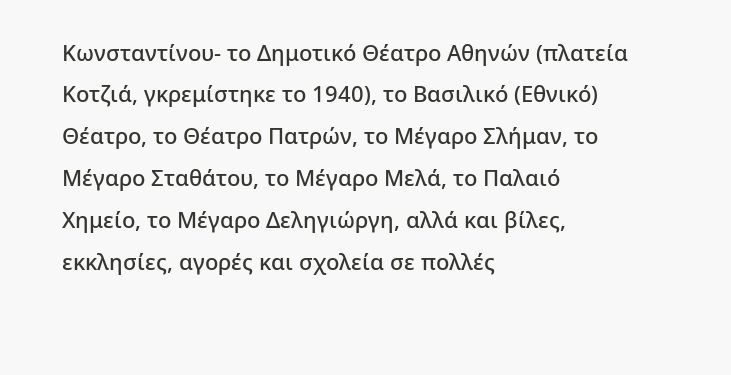Κωνσταντίνου- το Δημοτικό Θέατρο Αθηνών (πλατεία Κοτζιά, γκρεμίστηκε το 1940), το Βασιλικό (Εθνικό) Θέατρο, το Θέατρο Πατρών, το Μέγαρο Σλήμαν, το Μέγαρο Σταθάτου, το Μέγαρο Μελά, το Παλαιό Χημείο, το Μέγαρο Δεληγιώργη, αλλά και βίλες, εκκλησίες, αγορές και σχολεία σε πολλές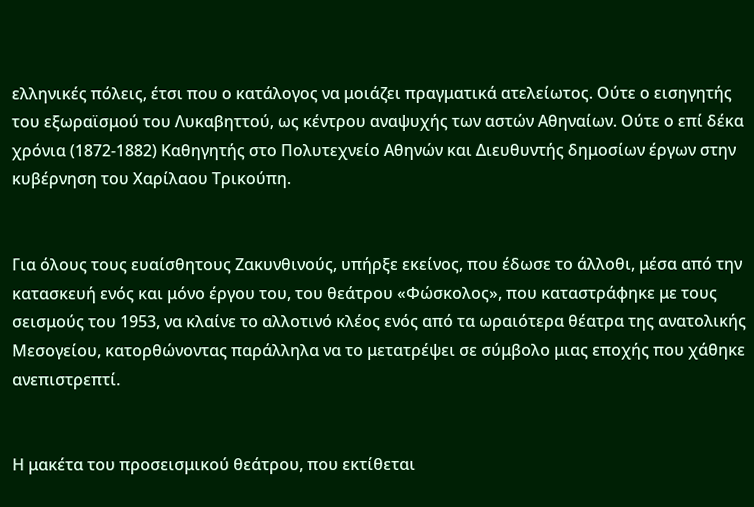ελληνικές πόλεις, έτσι που ο κατάλογος να μοιάζει πραγματικά ατελείωτος. Ούτε ο εισηγητής του εξωραϊσμού του Λυκαβηττού, ως κέντρου αναψυχής των αστών Αθηναίων. Ούτε ο επί δέκα χρόνια (1872-1882) Καθηγητής στο Πολυτεχνείο Αθηνών και Διευθυντής δημοσίων έργων στην κυβέρνηση του Χαρίλαου Τρικούπη.


Για όλους τους ευαίσθητους Ζακυνθινούς, υπήρξε εκείνος, που έδωσε το άλλοθι, μέσα από την κατασκευή ενός και μόνο έργου του, του θεάτρου «Φώσκολος», που καταστράφηκε με τους σεισμούς του 1953, να κλαίνε το αλλοτινό κλέος ενός από τα ωραιότερα θέατρα της ανατολικής Μεσογείου, κατορθώνοντας παράλληλα να το μετατρέψει σε σύμβολο μιας εποχής που χάθηκε ανεπιστρεπτί.


Η μακέτα του προσεισμικού θεάτρου, που εκτίθεται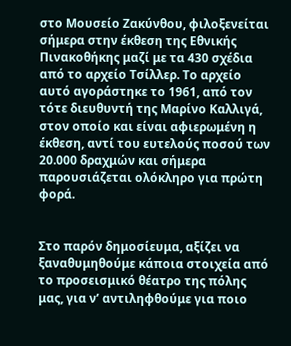στο Μουσείο Ζακύνθου, φιλοξενείται σήμερα στην έκθεση της Εθνικής Πινακοθήκης μαζί με τα 430 σχέδια από το αρχείο Τσίλλερ. Το αρχείο αυτό αγοράστηκε το 1961, από τον τότε διευθυντή της Μαρίνο Καλλιγά, στον οποίο και είναι αφιερωμένη η έκθεση, αντί του ευτελούς ποσού των 20.000 δραχμών και σήμερα παρουσιάζεται ολόκληρο για πρώτη φορά.


Στο παρόν δημοσίευμα, αξίζει να ξαναθυμηθούμε κάποια στοιχεία από το προσεισμικό θέατρο της πόλης μας, για ν’ αντιληφθούμε για ποιο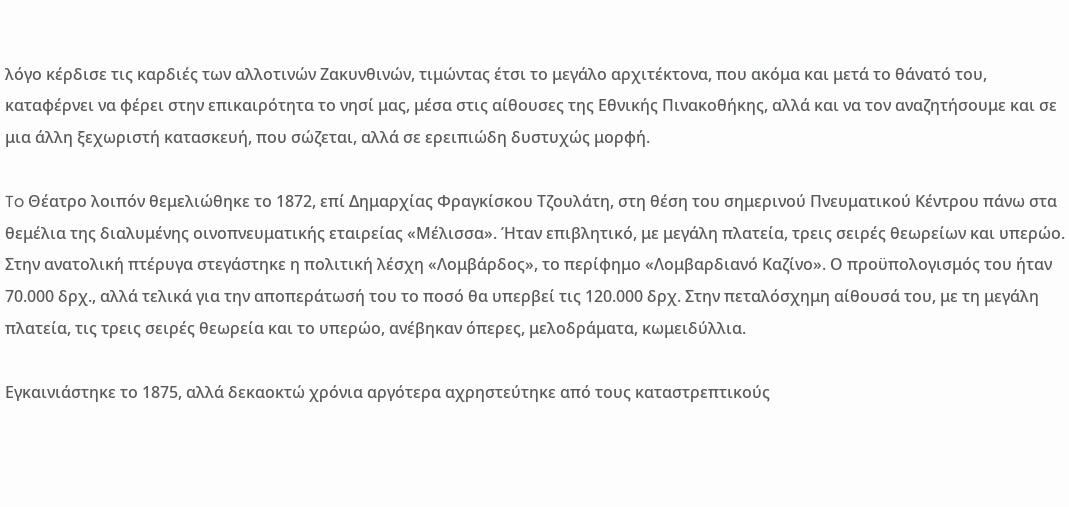λόγο κέρδισε τις καρδιές των αλλοτινών Ζακυνθινών, τιμώντας έτσι το μεγάλο αρχιτέκτονα, που ακόμα και μετά το θάνατό του, καταφέρνει να φέρει στην επικαιρότητα το νησί μας, μέσα στις αίθουσες της Εθνικής Πινακοθήκης, αλλά και να τον αναζητήσουμε και σε μια άλλη ξεχωριστή κατασκευή, που σώζεται, αλλά σε ερειπιώδη δυστυχώς μορφή.

To Θέατρο λοιπόν θεμελιώθηκε το 1872, επί Δημαρχίας Φραγκίσκου Τζουλάτη, στη θέση του σημερινού Πνευματικού Κέντρου πάνω στα θεμέλια της διαλυμένης οινοπνευματικής εταιρείας «Μέλισσα». Ήταν επιβλητικό, με μεγάλη πλατεία, τρεις σειρές θεωρείων και υπερώο. Στην ανατολική πτέρυγα στεγάστηκε η πολιτική λέσχη «Λομβάρδος», το περίφημο «Λομβαρδιανό Καζίνο». Ο προϋπολογισμός του ήταν 70.000 δρχ., αλλά τελικά για την αποπεράτωσή του το ποσό θα υπερβεί τις 120.000 δρχ. Στην πεταλόσχημη αίθουσά του, με τη μεγάλη πλατεία, τις τρεις σειρές θεωρεία και το υπερώο, ανέβηκαν όπερες, μελοδράματα, κωμειδύλλια.

Εγκαινιάστηκε το 1875, αλλά δεκαοκτώ χρόνια αργότερα αχρηστεύτηκε από τους καταστρεπτικούς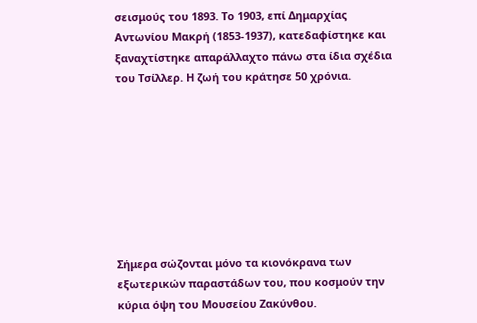σεισμούς του 1893. Το 1903, επί Δημαρχίας Αντωνίου Μακρή (1853-1937), κατεδαφίστηκε και ξαναχτίστηκε απαράλλαχτο πάνω στα ίδια σχέδια του Τσίλλερ. Η ζωή του κράτησε 50 χρόνια.








Σήμερα σώζονται μόνο τα κιονόκρανα των εξωτερικών παραστάδων του, που κοσμούν την κύρια όψη του Μουσείου Ζακύνθου.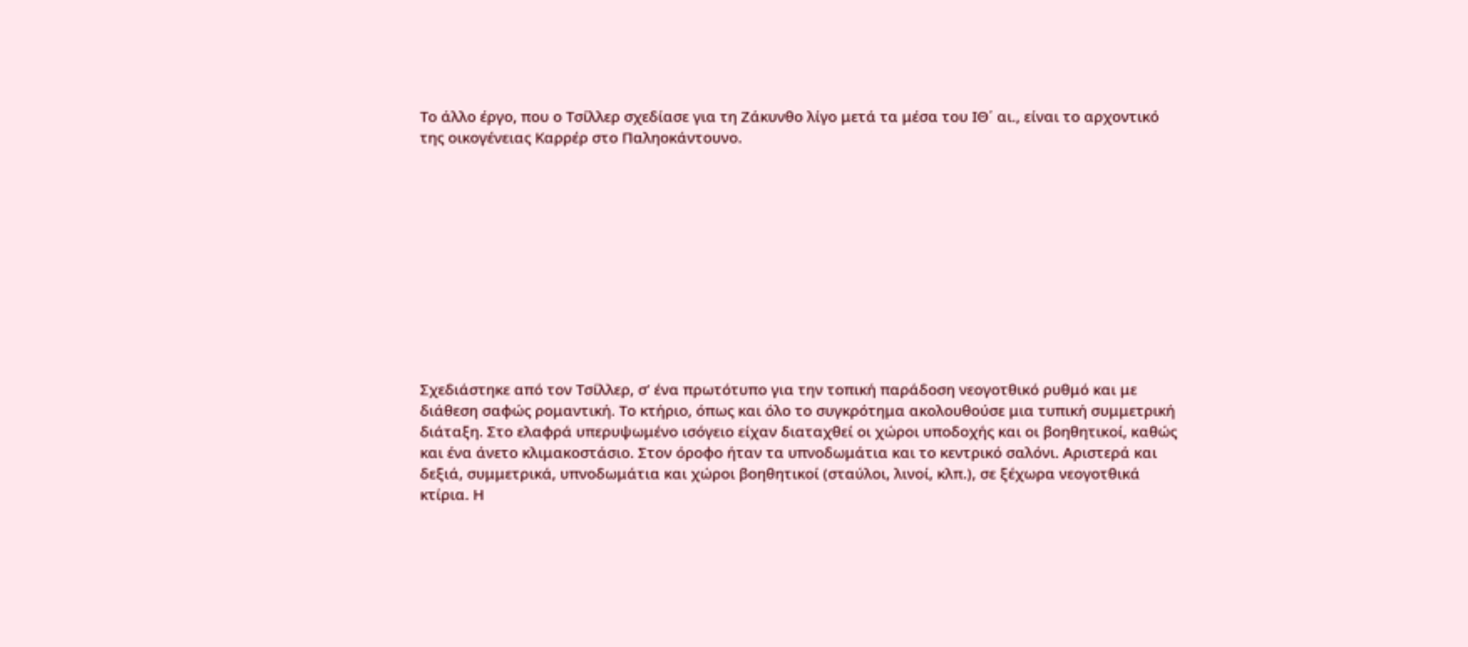Το άλλο έργο, που ο Τσίλλερ σχεδίασε για τη Ζάκυνθο λίγο μετά τα μέσα του ΙΘ΄ αι., είναι το αρχοντικό της οικογένειας Καρρέρ στο Παληοκάντουνο.











Σχεδιάστηκε από τον Τσίλλερ, σ’ ένα πρωτότυπο για την τοπική παράδοση νεογοτθικό ρυθμό και με διάθεση σαφώς ρομαντική. Το κτήριο, όπως και όλο το συγκρότημα ακολουθούσε μια τυπική συμμετρική διάταξη. Στο ελαφρά υπερυψωμένο ισόγειο είχαν διαταχθεί οι χώροι υποδοχής και οι βοηθητικοί, καθώς και ένα άνετο κλιμακοστάσιο. Στον όροφο ήταν τα υπνοδωμάτια και το κεντρικό σαλόνι. Αριστερά και δεξιά, συμμετρικά, υπνοδωμάτια και χώροι βοηθητικοί (σταύλοι, λινοί, κλπ.), σε ξέχωρα νεογοτθικά κτίρια. Η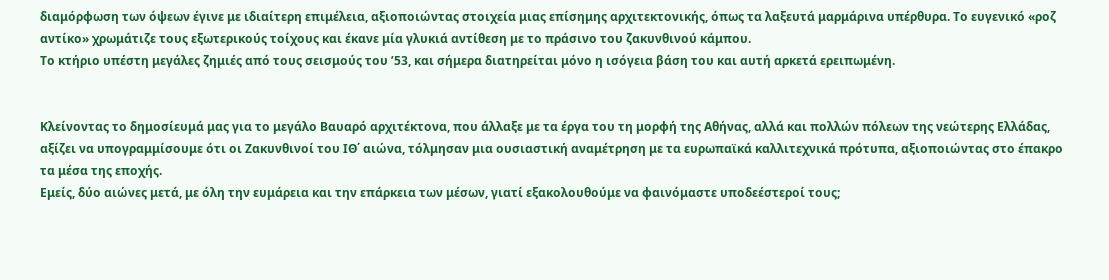διαμόρφωση των όψεων έγινε με ιδιαίτερη επιμέλεια, αξιοποιώντας στοιχεία μιας επίσημης αρχιτεκτονικής, όπως τα λαξευτά μαρμάρινα υπέρθυρα. Το ευγενικό «ροζ αντίκο» χρωμάτιζε τους εξωτερικούς τοίχους και έκανε μία γλυκιά αντίθεση με το πράσινο του ζακυνθινού κάμπου.
Το κτήριο υπέστη μεγάλες ζημιές από τους σεισμούς του ’53, και σήμερα διατηρείται μόνο η ισόγεια βάση του και αυτή αρκετά ερειπωμένη.


Κλείνοντας το δημοσίευμά μας για το μεγάλο Βαυαρό αρχιτέκτονα, που άλλαξε με τα έργα του τη μορφή της Αθήνας, αλλά και πολλών πόλεων της νεώτερης Ελλάδας, αξίζει να υπογραμμίσουμε ότι οι Ζακυνθινοί του ΙΘ΄ αιώνα, τόλμησαν μια ουσιαστική αναμέτρηση με τα ευρωπαϊκά καλλιτεχνικά πρότυπα, αξιοποιώντας στο έπακρο τα μέσα της εποχής.
Εμείς, δύο αιώνες μετά, με όλη την ευμάρεια και την επάρκεια των μέσων, γιατί εξακολουθούμε να φαινόμαστε υποδεέστεροί τους;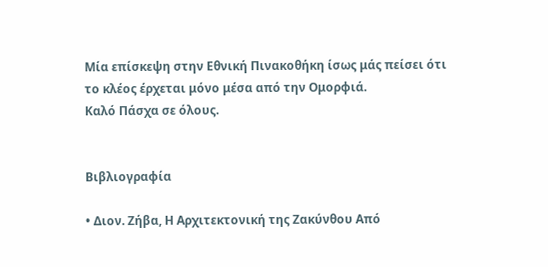Μία επίσκεψη στην Εθνική Πινακοθήκη ίσως μάς πείσει ότι το κλέος έρχεται μόνο μέσα από την Ομορφιά.
Καλό Πάσχα σε όλους.


Βιβλιογραφία

• Διον. Ζήβα, Η Αρχιτεκτονική της Ζακύνθου Από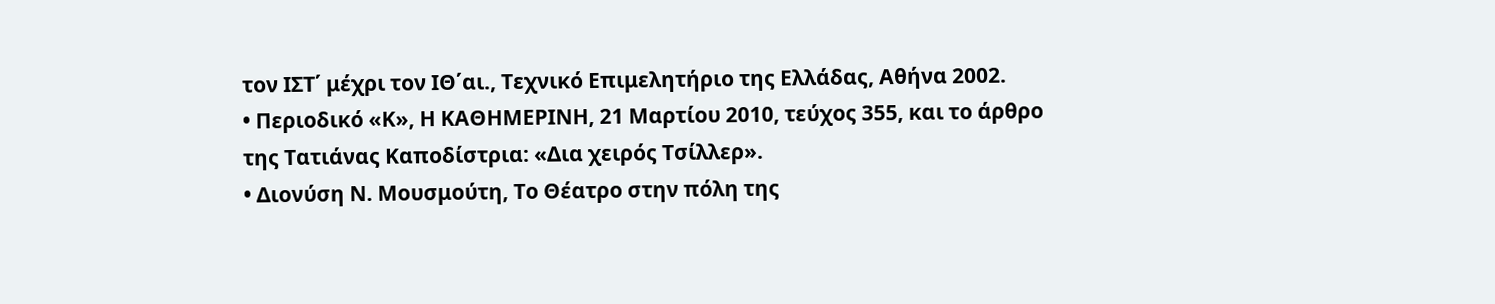τον ΙΣΤ΄ μέχρι τον ΙΘ΄αι., Τεχνικό Επιμελητήριο της Ελλάδας, Αθήνα 2002.
• Περιοδικό «Κ», Η ΚΑΘΗΜΕΡΙΝΗ, 21 Μαρτίου 2010, τεύχος 355, και το άρθρο της Τατιάνας Καποδίστρια: «Δια χειρός Τσίλλερ».
• Διονύση Ν. Μουσμούτη, Το Θέατρο στην πόλη της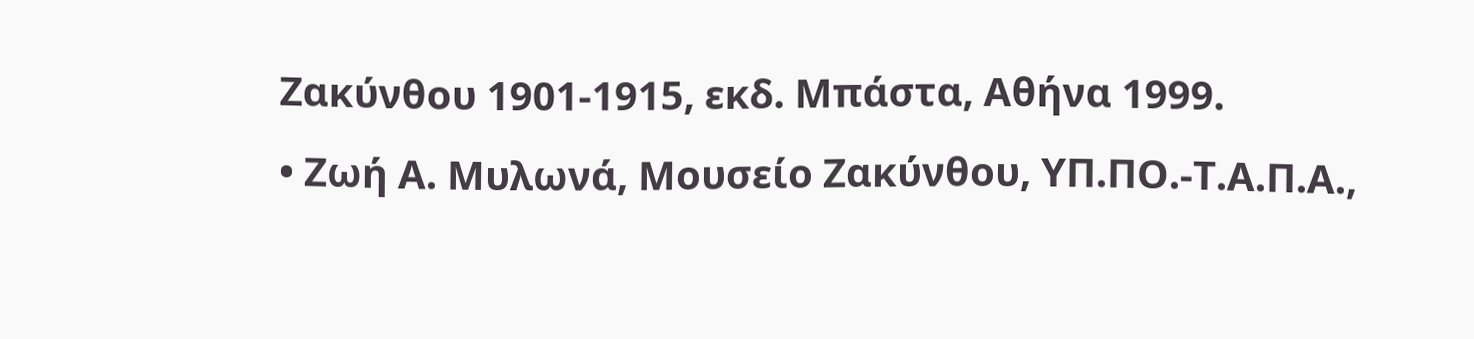Ζακύνθου 1901-1915, εκδ. Μπάστα, Αθήνα 1999.
• Ζωή Α. Μυλωνά, Μουσείο Ζακύνθου, ΥΠ.ΠΟ.-Τ.Α.Π.Α.,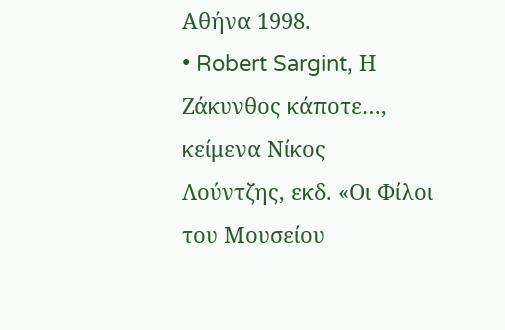Αθήνα 1998.
• Robert Sargint, Η Ζάκυνθος κάποτε…, κείμενα Νίκος Λούντζης, εκδ. «Οι Φίλοι του Μουσείου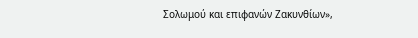Σολωμού και επιφανών Ζακυνθίων»,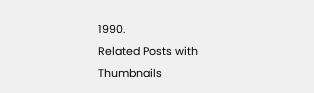1990.
Related Posts with Thumbnails